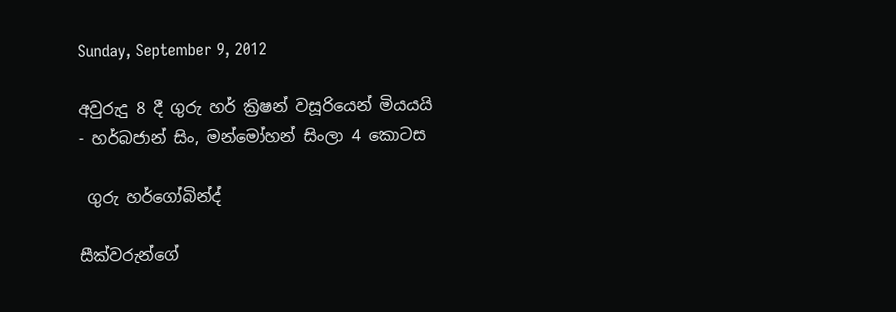Sunday, September 9, 2012

අවුරුදු 8 දී ගුරු හර් ක්‍රිෂන් වසූරියෙන් මියයයි - හර්බජාන් සිං, මන්මෝහන් සිංලා 4 කොටස

 ගුරු හර්ගෝබින්ද්

සීක්වරුන්ගේ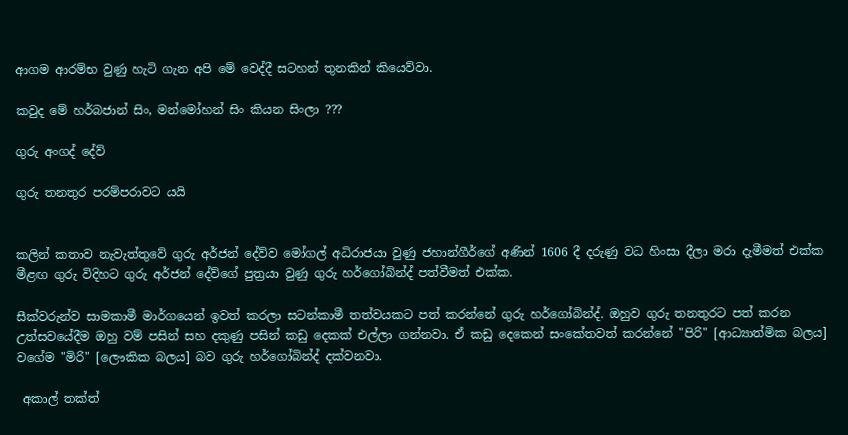ආගම ආරම්භ වුණු හැටි ගැන අපි මේ වෙද්දී සටහන් තුනකින් කියෙව්වා.

කවුද මේ හර්බජාන් සිං, මන්මෝහන් සිං කියන සිංලා ???

ගුරු අංගද් දේව්

ගුරු තනතුර පරම්පරාවට යයි


කලින් කතාව නැවැත්තුවේ ගුරු අර්ජන් දේව්ව මෝගල් අධිරාජයා වුණු ජහාන්ගීර්ගේ අණින් 1606 දී දරුණු වධ හිංසා දීලා මරා දැමීමත් එක්ක මීළඟ ගුරු විදිහට ගුරු අර්ජන් දේව්ගේ පුත්‍රයා වුණු ගුරු හර්ගෝබින්ද් පත්වීමත් එක්ක.

සීක්වරුන්ව සාමකාමී මාර්ගයෙන් ඉවත් කරලා සටන්කාමී තත්වයකට පත් කරන්නේ ගුරු හර්ගෝබින්ද්. ඔහුව ගුරු තනතුරට පත් කරන උත්සවයේදීම ඔහු වම් පසින් සහ දකුණු පසින් කඩු දෙකක් එල්ලා ගන්නවා. ඒ කඩු දෙකෙන් සංකේතවත් කරන්නේ "පිරි" [ආධ්‍යාත්මික බලය] වගේම "මිරි" [ලෞකික බලය] බව ගුරු හර්ගෝබින්ද් දක්වනවා.

 අකාල් තක්ත්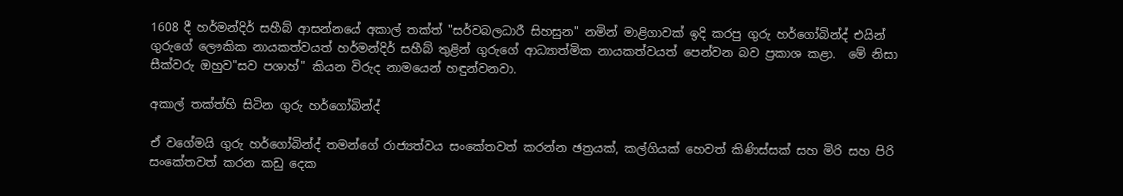1608 දී හර්මන්දිර් සහීබ් ආසන්නයේ අකාල් තක්ත් "සර්වබලධාරී සිහසුන" නමින් මාළිගාවක් ඉදි කරපු ගුරු හර්ගෝබින්ද් එයින් ගුරුගේ ලෞකික නායකත්වයත් හර්මන්දිර් සහීබ් තුළින් ගුරුගේ ආධ්‍යාත්මික නායකත්වයත් පෙන්වන බව ප්‍රකාශ කළා.  මේ නිසා සීක්වරු ඔහුව"සව පශාහ්" කියන විරුද නාමයෙන් හඳුන්වනවා.

අකාල් තක්ත්හි සිටින ගුරු හර්ගෝබින්ද්

ඒ වගේමයි ගුරු හර්ගෝබින්ද් තමන්ගේ රාජ්‍යත්වය සංකේතවත් කරන්න ඡත්‍රයක්, කල්ගියක් හෙවත් කිණිස්සක් සහ මිරි සහ පිරි සංකේතවත් කරන කඩු දෙක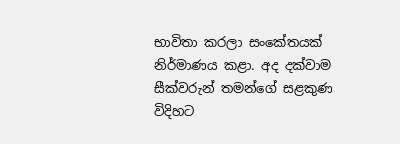භාවිතා කරලා සංකේතයක් නිර්මාණය කළා. අද දක්වාම සීක්වරුන් තමන්ගේ සළකුණ විදිහට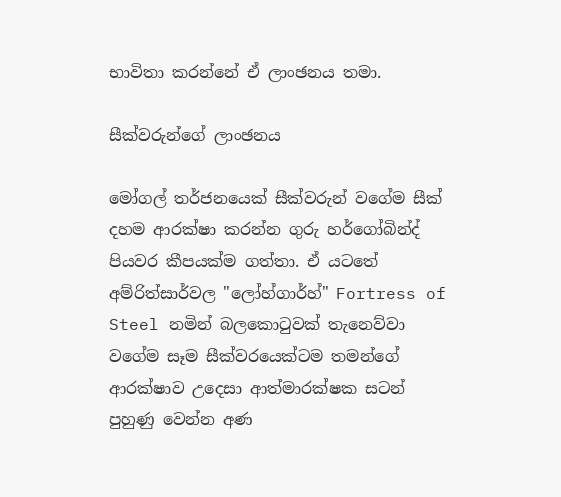භාවිතා කරන්නේ ඒ ලාංඡනය තමා.

සීක්වරුන්ගේ ලාංඡනය

මෝගල් තර්ජනයෙක් සීක්වරුන් වගේම සීක් දහම ආරක්ෂා කරන්න ගුරු හර්ගෝබින්ද් පියවර කීපයක්ම ගත්තා. ඒ යටතේ අම්රිත්සාර්වල "ලෝහ්ගාර්හ්" Fortress of Steel නමින් බලකොටුවක් තැනෙව්වා වගේම සෑම සීක්වරයෙක්ටම තමන්ගේ ආරක්ෂාව උදෙසා ආත්මාරක්ෂක සටන් පුහුණු වෙන්න අණ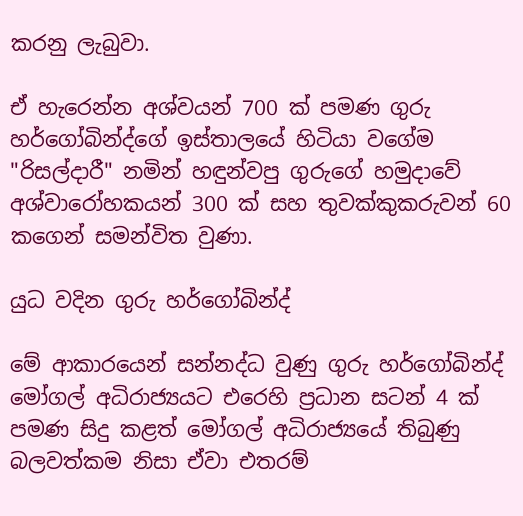කරනු ලැබුවා.

ඒ හැරෙන්න අශ්වයන් 700 ක් පමණ ගුරු හර්ගෝබින්ද්ගේ ඉස්තාලයේ හිටියා වගේම "රිසල්දාරී" නමින් හඳුන්වපු ගුරුගේ හමුදාවේ අශ්වාරෝහකයන් 300 ක් සහ තුවක්කුකරුවන් 60 කගෙන් සමන්විත වුණා.

යුධ වදින ගුරු හර්ගෝබින්ද්

මේ ආකාරයෙන් සන්නද්ධ වුණු ගුරු හර්ගෝබින්ද් මෝගල් අධිරාජ්‍යයට එරෙහි ප්‍රධාන සටන් 4 ක් පමණ සිදු කළත් මෝගල් අධිරාජ්‍යයේ තිබුණු බලවත්කම නිසා ඒවා එතරම්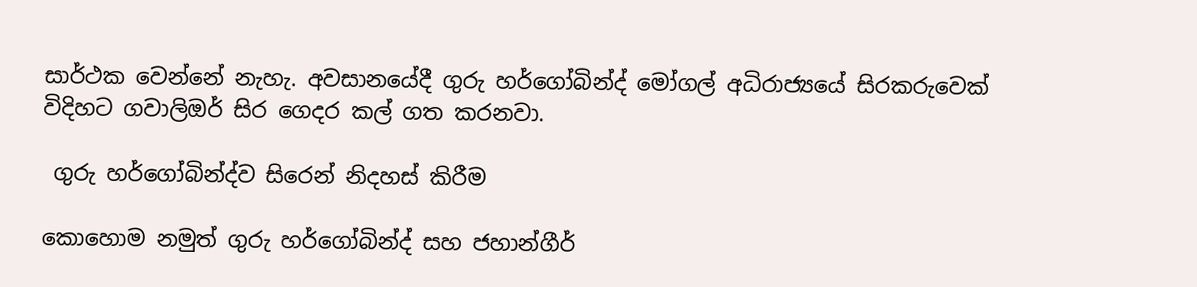සාර්ථක වෙන්නේ නැහැ. අවසානයේදී ගුරු හර්ගෝබින්ද් මෝගල් අධිරාජ්‍යයේ සිරකරුවෙක් විදිහට ගවාලිඔර් සිර ගෙදර කල් ගත කරනවා.

 ගුරු හර්ගෝබින්ද්ව සිරෙන් නිදහස් කිරීම

කොහොම නමුත් ගුරු හර්ගෝබින්ද් සහ ජහාන්ගීර්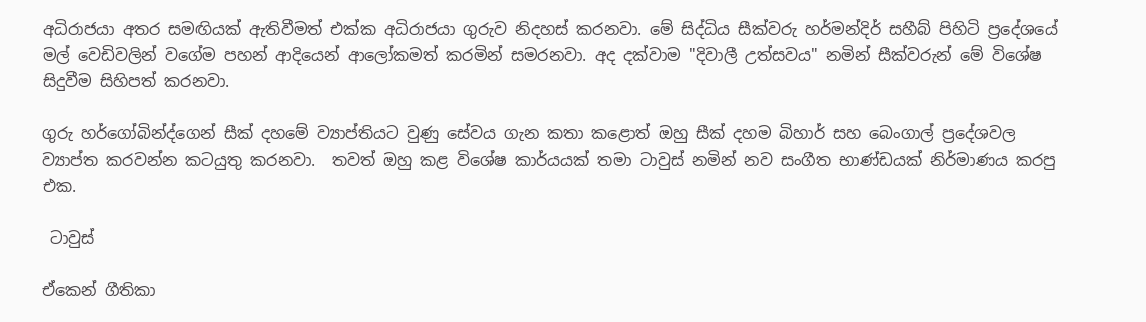අධිරාජයා අතර සමඟියක් ඇතිවීමත් එක්ක අධිරාජයා ගුරුව නිදහස් කරනවා. මේ සිද්ධිය සීක්වරු හර්මන්දිර් සහීබ් පිහිටි ප්‍රදේශයේ මල් වෙඩිවලින් වගේම පහන් ආදියෙන් ආලෝකමත් කරමින් සමරනවා. අද දක්වාම "දිවාලී උත්සවය" නමින් සීක්වරුන් මේ විශේෂ සිදුවීම සිහිපත් කරනවා.

ගුරු හර්ගෝබින්ද්ගෙන් සීක් දහමේ ව්‍යාප්තියට වුණු සේවය ගැන කතා කළොත් ඔහු සීක් දහම බිහාර් සහ බෙංගාල් ප්‍රදේශවල ව්‍යාප්ත කරවන්න කටයුතු කරනවා.  තවත් ඔහු කළ විශේෂ කාර්යයක් තමා ටාවුස් නමින් නව සංගීත භාණ්ඩයක් නිර්මාණය කරපු එක.

 ටාවුස්

ඒකෙන් ගීතිකා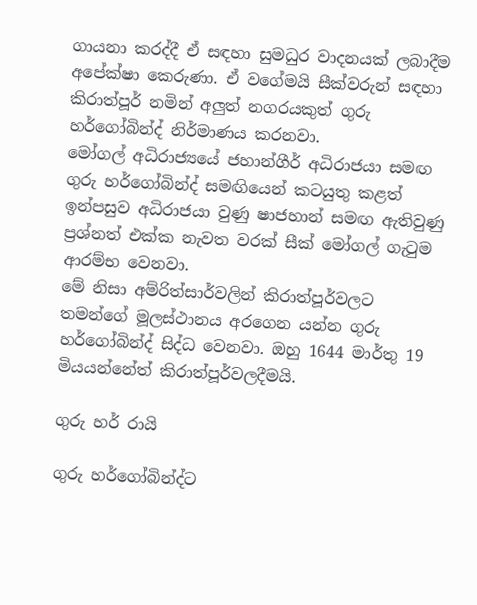ගායනා කරද්දී ඒ සඳහා සුමධුර වාදනයක් ලබාදීම අපේක්ෂා කෙරුණා. ඒ වගේමයි සීක්වරුන් සඳහා කිරාත්පූර් නමින් අලුත් නගරයකුත් ගුරු හර්ගෝබින්ද් නිර්මාණය කරනවා.
මෝගල් අධිරාජ්‍යයේ ජහාන්ගීර් අධිරාජයා සමඟ ගුරු හර්ගෝබින්ද් සමඟියෙන් කටයුතු කළත් ඉන්පසුව අධිරාජයා වුණු ෂාජහාන් සමඟ ඇතිවුණු ප්‍රශ්නත් එක්ක නැවත වරක් සීක් මෝගල් ගැටුම ආරම්භ වෙනවා.
මේ නිසා අම්රිත්සාර්වලින් කිරාත්පූර්වලට තමන්ගේ මූලස්ථානය අරගෙන යන්න ගුරු හර්ගෝබින්ද් සිද්ධ වෙනවා. ඔහු 1644 මාර්තු 19 මියයන්නේත් කිරාත්පූර්වලදීමයි.

ගුරු හර් රායි

ගුරු හර්ගෝබින්ද්ට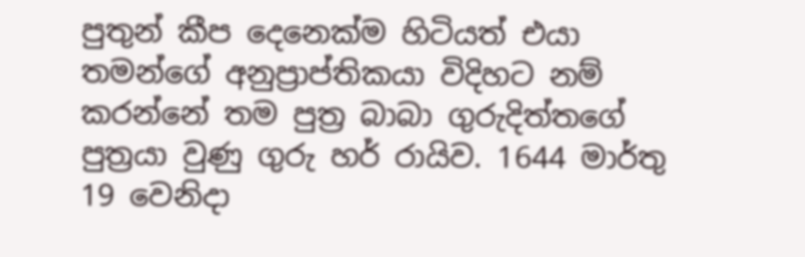පුතුන් කීප දෙනෙක්ම හිටියත් එයා තමන්ගේ අනුප්‍රාප්තිකයා විදිහට නම් කරන්නේ තම පුත්‍ර බාබා ගුරුදිත්තගේ පුත්‍රයා වුණු ගුරු හර් රායිව. 1644 මාර්තු 19 වෙනිදා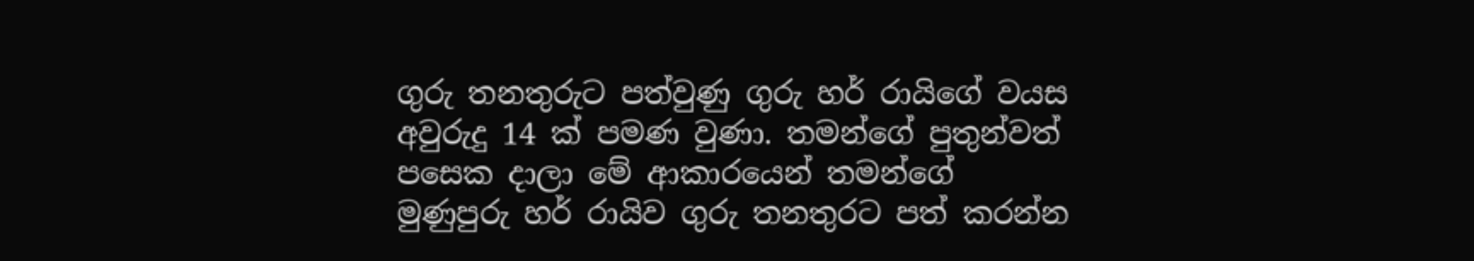ගුරු තනතුරුට පත්වුණු ගුරු හර් රායිගේ වයස අවුරුදු 14 ක් පමණ වුණා. තමන්ගේ පුතුන්වත් පසෙක දාලා මේ ආකාරයෙන් තමන්ගේ මුණුපුරු හර් රායිව ගුරු තනතුරට පත් කරන්න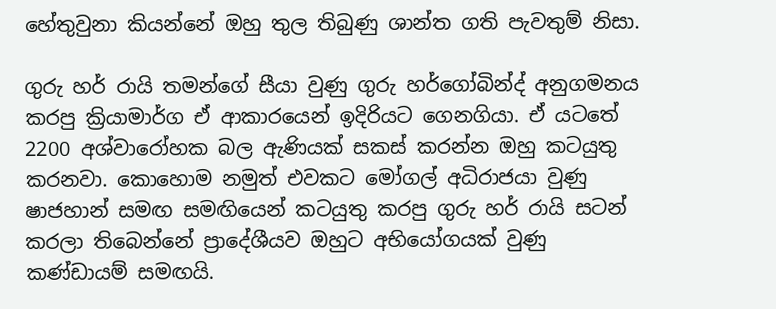හේතුවුනා කියන්නේ ඔහු තුල තිබුණු ශාන්ත ගති පැවතුම් නිසා.

ගුරු හර් රායි තමන්ගේ සීයා වුණු ගුරු හර්ගෝබින්ද් අනුගමනය කරපු ක්‍රියාමාර්ග ඒ ආකාරයෙන් ඉදිරියට ගෙනගියා. ඒ යටතේ 2200 අශ්වාරෝහක බල ඇණියක් සකස් කරන්න ඔහු කටයුතු කරනවා. කොහොම නමුත් එවකට මෝගල් අධිරාජයා වුණු ෂාජහාන් සමඟ සමඟියෙන් කටයුතු කරපු ගුරු හර් රායි සටන් කරලා තිබෙන්නේ ප්‍රාදේශීයව ඔහුට අභියෝගයක් වුණු කණ්ඩායම් සමඟයි.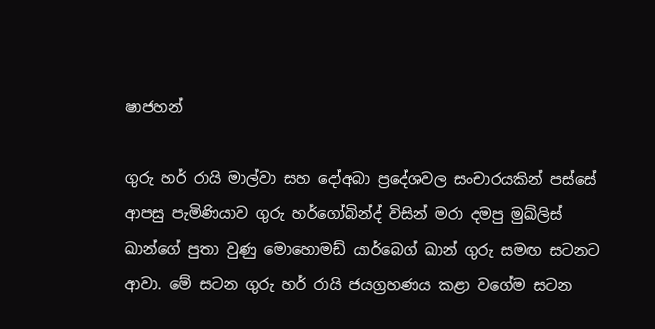ෂාජහන්

ගුරු හර් රායි මාල්වා සහ දෝඅබා ප්‍රදේශවල සංචාරයකින් පස්සේ ආපසු පැමිණියාව ගුරු හර්ගෝබින්ද් විසින් මරා දමපු මුඛ්ලිස් ඛාන්ගේ පුතා වුණු මොහොමඩ් යාර්බෙග් ඛාන් ගුරු සමඟ සටනට ආවා. මේ සටන ගුරු හර් රායි ජයග්‍රහණය කළා වගේම සටන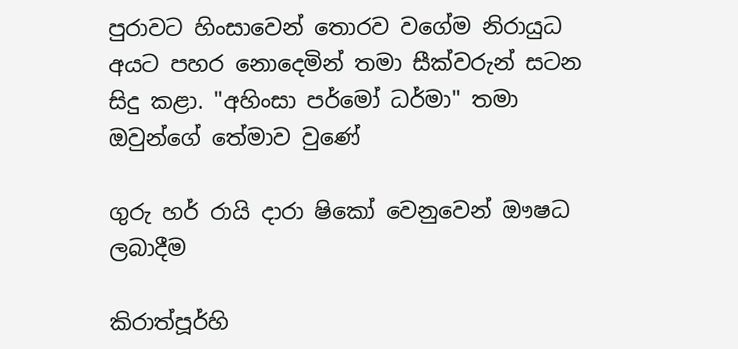පුරාවට හිංසාවෙන් තොරව වගේම නිරායුධ අයට පහර නොදෙමින් තමා සීක්වරුන් සටන සිදු කළා. "අහිංසා පර්මෝ ධර්මා" තමා ඔවුන්ගේ තේමාව වුණේ

ගුරු හර් රායි දාරා ෂිකෝ වෙනුවෙන් ඖෂධ ලබාදීම

කිරාත්පූර්හි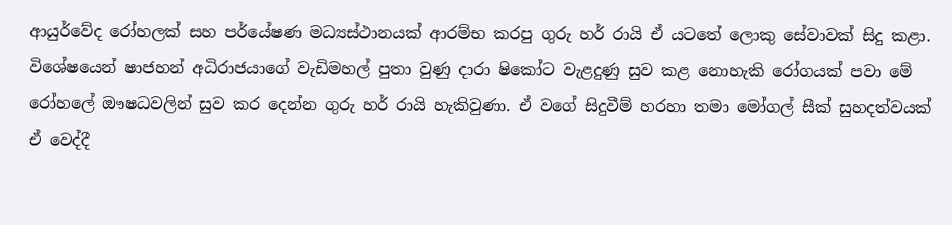ආයුර්වේද රෝහලක් සහ පර්යේෂණ මධ්‍යස්ථානයක් ආරම්භ කරපු ගුරු හර් රායි ඒ යටතේ ලොකු සේවාවක් සිදු කළා. විශේෂයෙන් ෂාජහන් අධිරාජයාගේ වැඩිමහල් පුතා වුණු දාරා ෂිකෝට වැළදුණු සුව කළ නොහැකි රෝගයක් පවා මේ රෝහලේ ඖෂධවලින් සුව කර දෙන්න ගුරු හර් රායි හැකිවුණා. ඒ වගේ සිදුවීම් හරහා තමා මෝගල් සීක් සුහදත්වයක් ඒ වෙද්දී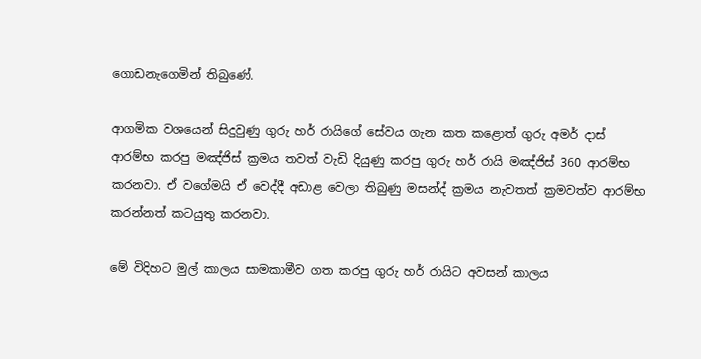ගොඩනැගෙමින් තිබුණේ.

ආගමික වශයෙන් සිදුවුණු ගුරු හර් රායිගේ සේවය ගැන කත කළොත් ගුරු අමර් දාස් ආරම්භ කරපු මඤ්ජිස් ක්‍රමය තවත් වැඩි දියුණු කරපු ගුරු හර් රායි මඤ්ජිස් 360 ආරම්භ කරනවා. ඒ වගේමයි ඒ වෙද්දී අඩාළ වෙලා තිබුණු මසන්ද් ක්‍රමය නැවතත් ක්‍රමවත්ව ආරම්භ කරන්නත් කටයුතු කරනවා.

මේ විදිහට මුල් කාලය සාමකාමීව ගත කරපු ගුරු හර් රායිට අවසන් කාලය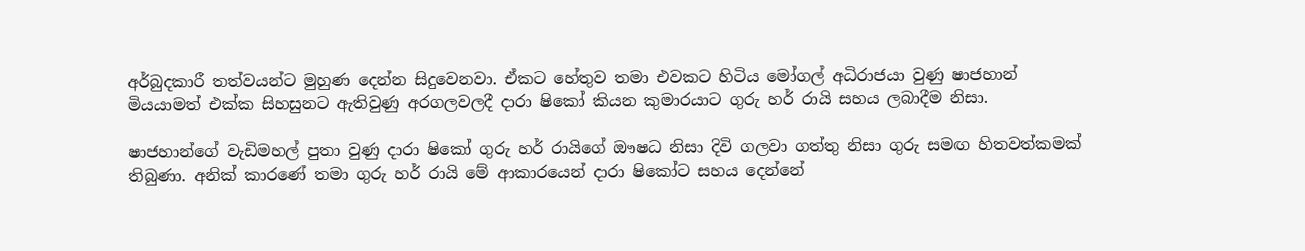අර්බුදකාරී තත්වයන්ට මුහුණ දෙන්න සිදුවෙනවා. ඒකට හේතුව තමා එවකට හිටිය මෝගල් අධිරාජයා වුණු ෂාජහාන් මියයාමත් එක්ක සිහසුනට ඇතිවුණු අරගලවලදී දාරා ෂිකෝ කියන කුමාරයාට ගුරු හර් රායි සහය ලබාදීම නිසා.

ෂාජහාන්ගේ වැඩිමහල් පුතා වුණු දාරා ෂිකෝ ගුරු හර් රායිගේ ඖෂධ නිසා දිවි ගලවා ගත්තු නිසා ගුරු සමඟ හිතවත්කමක් තිබුණා. අනික් කාරණේ තමා ගුරු හර් රායි මේ ආකාරයෙන් දාරා ෂිකෝට සහය දෙන්නේ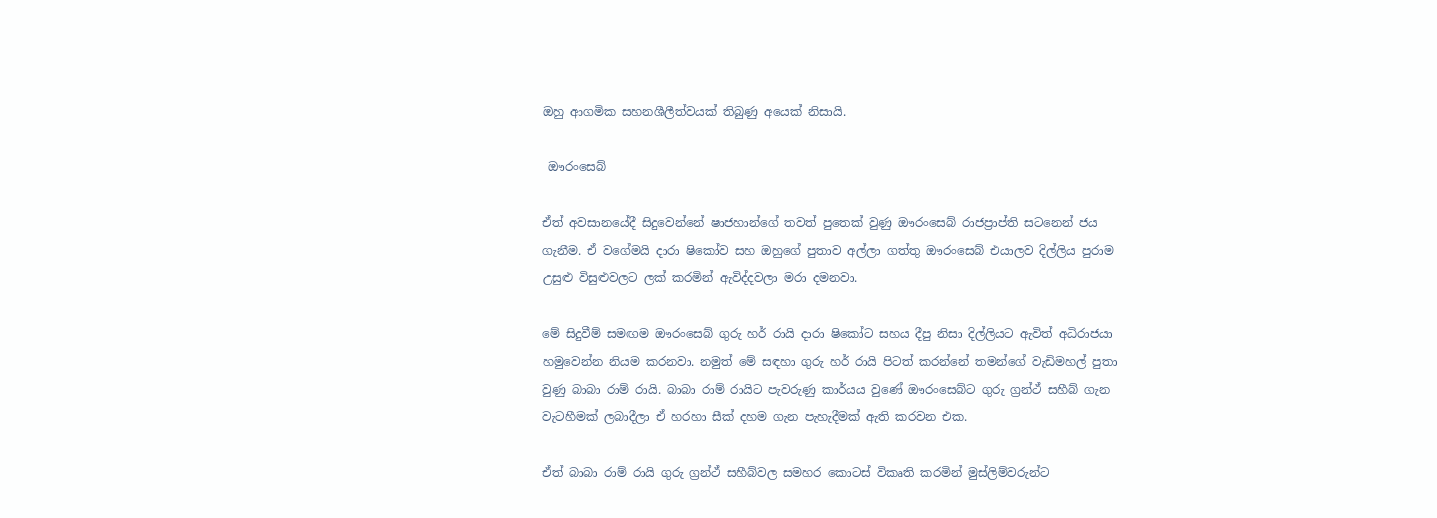ඔහු ආගමික සහනශීලීත්වයක් තිබුණු අයෙක් නිසායි.

 ඖරංසෙබ්

ඒත් අවසානයේදී සිදුවෙන්නේ ෂාජහාන්ගේ තවත් පුතෙක් වුණු ඖරංසෙබ් රාජප්‍රාප්ති සටනෙන් ජය ගැනීම. ඒ වගේමයි දාරා ෂිකෝව සහ ඔහුගේ පුතාව අල්ලා ගත්තු ඖරංසෙබ් එයාලව දිල්ලිය පුරාම උසුළු විසුළුවලට ලක් කරමින් ඇවිද්දවලා මරා දමනවා.

මේ සිදුවීම් සමඟම ඖරංසෙබ් ගුරු හර් රායි දාරා ෂිකෝට සහය දීපු නිසා දිල්ලියට ඇවිත් අධිරාජයා හමුවෙන්න නියම කරනවා. නමුත් මේ සඳහා ගුරු හර් රායි පිටත් කරන්නේ තමන්ගේ වැඩිමහල් පුතා වුණු බාබා රාම් රායි. බාබා රාම් රායිට පැවරුණු කාර්යය වුණේ ඖරංසෙබ්ට ගුරු ග්‍රන්ථ් සහීබ් ගැන වැටහීමක් ලබාදීලා ඒ හරහා සීක් දහම ගැන පැහැදීමක් ඇති කරවන එක.

ඒත් බාබා රාම් රායි ගුරු ග්‍රන්ථ් සහීබ්වල සමහර කොටස් විකෘති කරමින් මුස්ලිම්වරුන්ට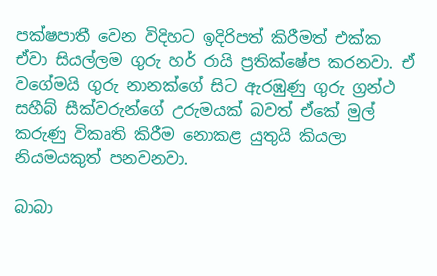පක්ෂපාතී වෙන විදිහට ඉදිරිපත් කිරීමත් එක්ක ඒවා සියල්ලම ගුරු හර් රායි ප්‍රතික්ෂේප කරනවා. ඒ වගේමයි ගුරු නානක්ගේ සිට ඇරඹුණු ගුරු ග්‍රන්ථ සහීබ් සීක්වරුන්ගේ උරුමයක් බවත් ඒකේ මුල් කරුණු විකෘති කිරීම නොකළ යුතුයි කියලා නියමයකුත් පනවනවා.

බාබා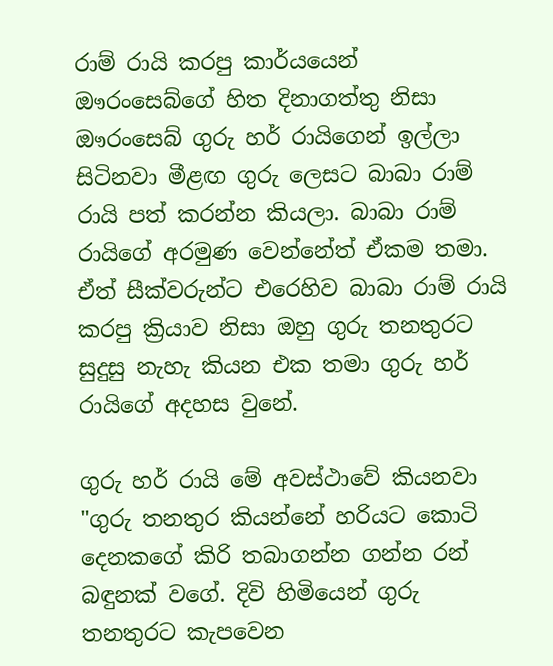රාම් රායි කරපු කාර්යයෙන් ඖරංසෙබ්ගේ හිත දිනාගත්තු නිසා ඖරංසෙබ් ගුරු හර් රායිගෙන් ඉල්ලා සිටිනවා මීළඟ ගුරු ලෙසට බාබා රාම් රායි පත් කරන්න කියලා. බාබා රාම් රායිගේ අරමුණ වෙන්නේත් ඒකම තමා. ඒත් සීක්වරුන්ට එරෙහිව බාබා රාම් රායි කරපු ක්‍රියාව නිසා ඔහු ගුරු තනතුරට සුදුසු නැහැ කියන එක තමා ගුරු හර් රායිගේ අදහස වුනේ.

ගුරු හර් රායි මේ අවස්ථාවේ කියනවා "ගුරු තනතුර කියන්නේ හරියට කොටි දෙනකගේ කිරි තබාගන්න ගන්න රන් බඳුනක් වගේ. දිවි හිමියෙන් ගුරු තනතුරට කැපවෙන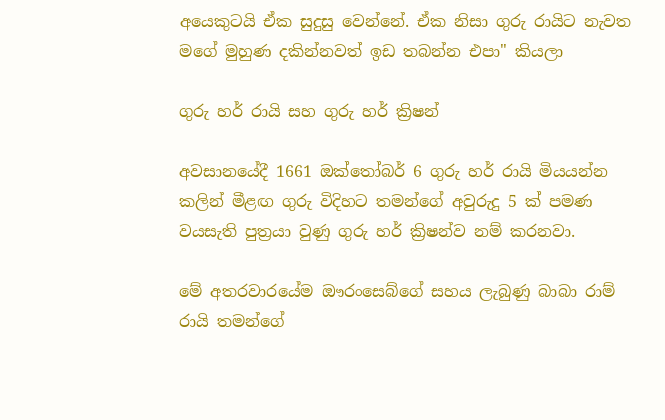අයෙකුටයි ඒක සුදුසු වෙන්නේ. ඒක නිසා ගුරු රායිට නැවත මගේ මුහුණ දකින්නවත් ඉඩ තබන්න එපා" කියලා

ගුරු හර් රායි සහ ගුරු හර් ක්‍රිෂන්

අවසානයේදී 1661 ඔක්තෝබර් 6 ගුරු හර් රායි මියයන්න කලින් මීළඟ ගුරු විදිහට තමන්ගේ අවුරුදු 5 ක් පමණ වයසැති පුත්‍රයා වුණු ගුරු හර් ක්‍රිෂන්ව නම් කරනවා.

මේ අතරවාරයේම ඖරංසෙබ්ගේ සහය ලැබුණු බාබා රාම් රායි තමන්ගේ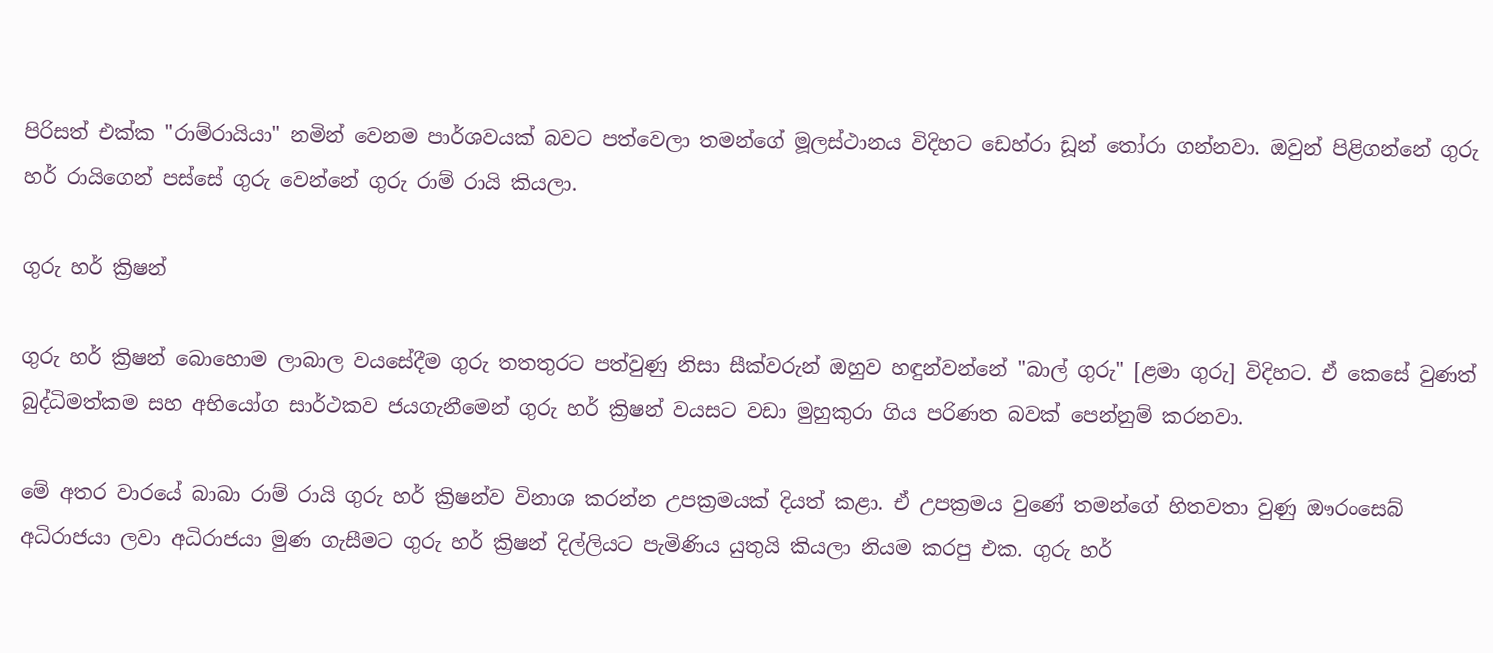පිරිසත් එක්ක "රාම්රායියා" නමින් වෙනම පාර්ශවයක් බවට පත්වෙලා තමන්ගේ මූලස්ථානය විදිහට ඩෙහ්රා ඩූන් තෝරා ගන්නවා. ඔවුන් පිළිගන්නේ ගුරු හර් රායිගෙන් පස්සේ ගුරු වෙන්නේ ගුරු රාම් රායි කියලා.

ගුරු හර් ක්‍රිෂන්

ගුරු හර් ක්‍රිෂන් බොහොම ලාබාල වයසේදීම ගුරු තතතුරට පත්වුණු නිසා සීක්වරුන් ඔහුව හඳුන්වන්නේ "බාල් ගුරු" [ළමා ගුරු] විදිහට. ඒ කෙසේ වුණත් බුද්ධිමත්කම සහ අභියෝග සාර්ථකව ජයගැනීමෙන් ගුරු හර් ක්‍රිෂන් වයසට වඩා මුහුකුරා ගිය පරිණත බවක් පෙන්නුම් කරනවා.

මේ අතර වාරයේ බාබා රාම් රායි ගුරු හර් ක්‍රිෂන්ව විනාශ කරන්න උපක්‍රමයක් දියත් කළා. ඒ උපක්‍රමය වුණේ තමන්ගේ හිතවතා වුණු ඖරංසෙබ් අධිරාජයා ලවා අධිරාජයා මුණ ගැසීමට ගුරු හර් ක්‍රිෂන් දිල්ලියට පැමිණිය යුතුයි කියලා නියම කරපු එක. ගුරු හර්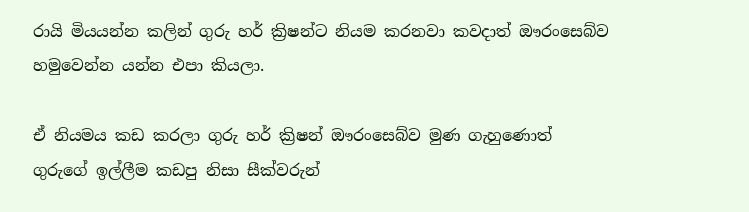රායි මියයන්න කලින් ගුරු හර් ක්‍රිෂන්ට නියම කරනවා කවදාත් ඖරංසෙබ්ව හමුවෙන්න යන්න එපා කියලා.

ඒ නියමය කඩ කරලා ගුරු හර් ක්‍රිෂන් ඖරංසෙබ්ව මුණ ගැහුණොත් ගුරුගේ ඉල්ලීම කඩපු නිසා සීක්වරුන්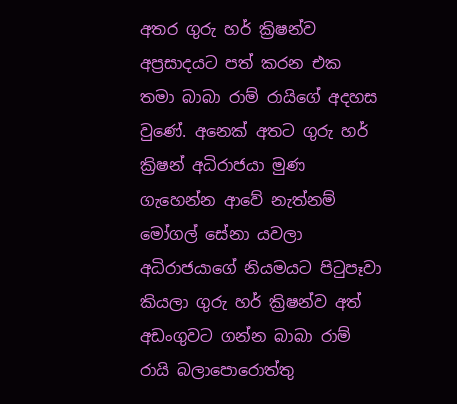අතර ගුරු හර් ක්‍රිෂන්ව අප්‍රසාදයට පත් කරන එක තමා බාබා රාම් රායිගේ අදහස වුණේ. අනෙක් අතට ගුරු හර් ක්‍රිෂන් අධිරාජයා මුණ ගැහෙන්න ආවේ නැත්නම් මෝගල් සේනා යවලා අධිරාජයාගේ නියමයට පිටුපෑවා කියලා ගුරු හර් ක්‍රිෂන්ව අත් අඩංගුවට ගන්න බාබා රාම් රායි බලාපොරොත්තු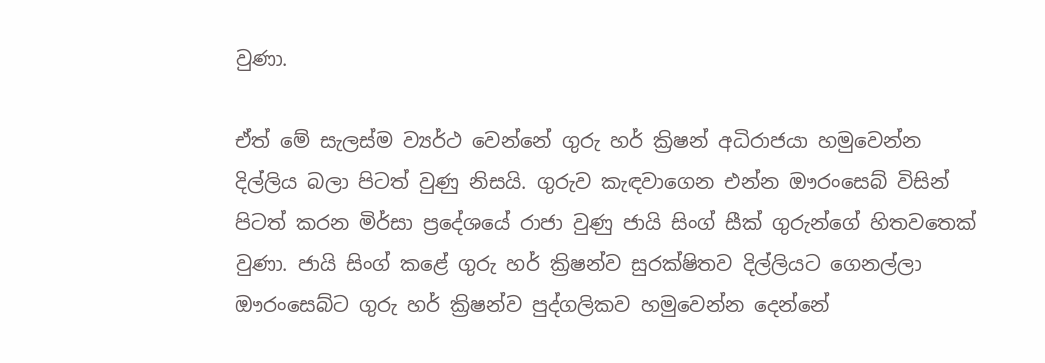වුණා.

ඒත් මේ සැලස්ම ව්‍යර්ථ වෙන්නේ ගුරු හර් ක්‍රිෂන් අධිරාජයා හමුවෙන්න දිල්ලිය බලා පිටත් වුණු නිසයි. ගුරුව කැඳවාගෙන එන්න ඖරංසෙබ් විසින් පිටත් කරන මිර්සා ප්‍රදේශයේ රාජා වුණු ජායි සිංග් සීක් ගුරුන්ගේ හිතවතෙක් වුණා. ජායි සිංග් කළේ ගුරු හර් ක්‍රිෂන්ව සුරක්ෂිතව දිල්ලියට ගෙනල්ලා ඖරංසෙබ්ට ගුරු හර් ක්‍රිෂන්ව පුද්ගලිකව හමුවෙන්න දෙන්නේ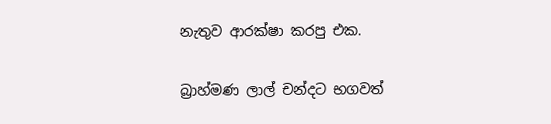නැතුව ආරක්ෂා කරපු එක.

බ්‍රාහ්මණ ලාල් චන්දට භගවත්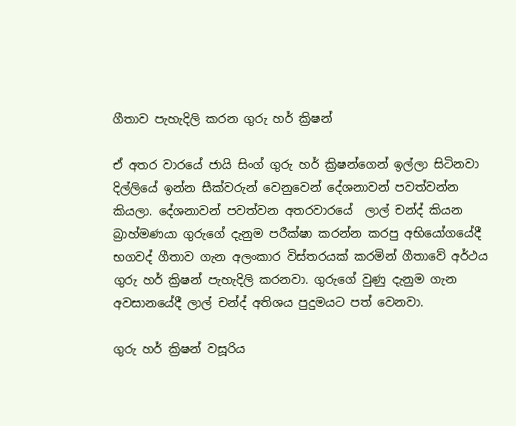ගීතාව පැහැදිලි කරන ගුරු හර් ක්‍රිෂන්

ඒ අතර වාරයේ ජායි සිංග් ගුරු හර් ක්‍රිෂන්ගෙන් ඉල්ලා සිටිනවා දිල්ලියේ ඉන්න සීක්වරුන් වෙනුවෙන් දේශනාවන් පවත්වන්න කියලා. දේශනාවන් පවත්වන අතරවාරයේ  ලාල් චන්ද් කියන බ්‍රාහ්මණයා ගුරුගේ දැනුම පරීක්ෂා කරන්න කරපු අභියෝගයේදී භගවද් ගීතාව ගැන අලංකාර විස්තරයක් කරමින් ගීතාවේ අර්ථය ගුරු හර් ක්‍රිෂන් පැහැදිලි කරනවා. ගුරුගේ වුණු දැනුම ගැන අවසානයේදී ලාල් චන්ද් අතිශය පුදුමයට පත් වෙනවා.

ගුරු හර් ක්‍රිෂන් වසූරිය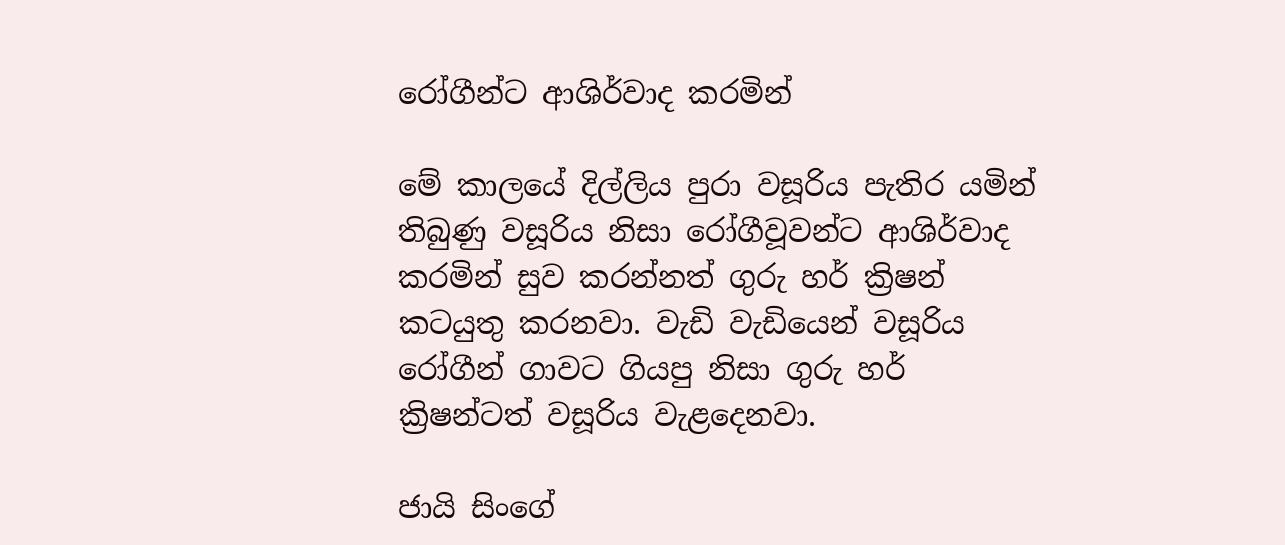රෝගීන්ට ආශිර්වාද කරමින්

මේ කාලයේ දිල්ලිය පුරා වසූරිය පැතිර යමින් තිබුණු වසූරිය නිසා රෝගීවූවන්ට ආශිර්වාද කරමින් සුව කරන්නත් ගුරු හර් ක්‍රිෂන් කටයුතු කරනවා. වැඩි වැඩියෙන් වසූරිය රෝගීන් ගාවට ගියපු නිසා ගුරු හර් ක්‍රිෂන්ටත් වසූරිය වැළදෙනවා.

ජායි සිංගේ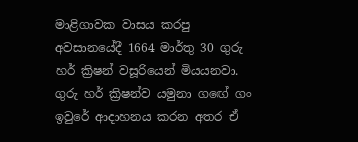මාළිගාවක වාසය කරපු අවසානයේදී 1664 මාර්තු 30 ගුරු හර් ක්‍රිෂන් වසූරියෙන් මියයනවා. ගුරු හර් ක්‍රිෂන්ව යමුනා ගඟේ ගං ඉවුරේ ආදාහනය කරන අතර ඒ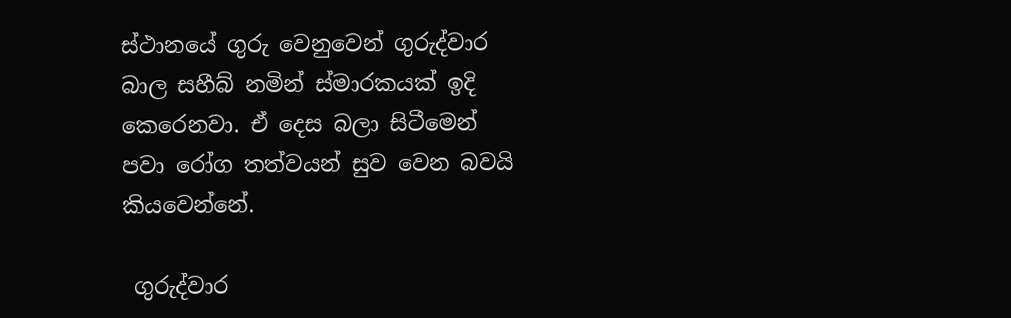ස්ථානයේ ගුරු වෙනුවෙන් ගුරුද්වාර බාල සහීබ් නමින් ස්මාරකයක් ඉදි කෙරෙනවා. ඒ දෙස බලා සිටීමෙන් පවා රෝග තත්වයන් සුව වෙන බවයි කියවෙන්නේ.

 ගුරුද්වාර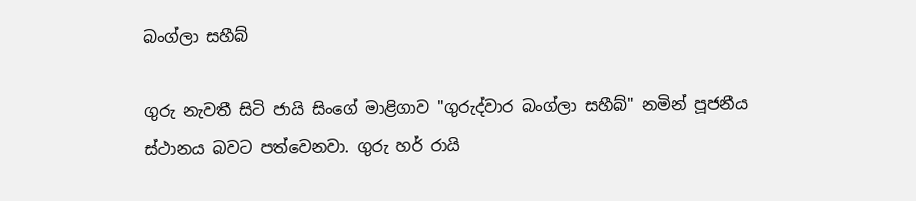බංග්ලා සහීබ්

ගුරු නැවතී සිටි ජායි සිංගේ මාළිගාව "ගුරුද්වාර බංග්ලා සහීබ්" නමින් පූජනීය ස්ථානය බවට පත්වෙනවා. ගුරු හර් රායි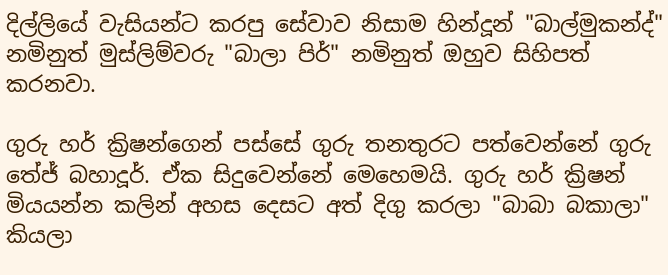දිල්ලියේ වැසියන්ට කරපු සේවාව නිසාම හින්දූන් "බාල්මුකන්ද්" නමිනුත් මුස්ලිම්වරු "බාලා පිර්" නමිනුත් ඔහුව සිහිපත් කරනවා.

ගුරු හර් ක්‍රිෂන්ගෙන් පස්සේ ගුරු තනතුරට පත්වෙන්නේ ගුරු තේජ් බහාදූර්. ඒක සිදුවෙන්නේ මෙහෙමයි. ගුරු හර් ක්‍රිෂන් මියයන්න කලින් අහස දෙසට අත් දිගු කරලා "බාබා බකාලා" කියලා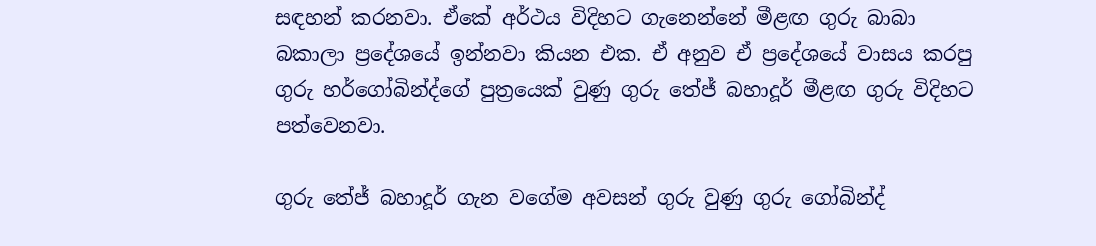සඳහන් කරනවා. ඒකේ අර්ථය විදිහට ගැනෙන්නේ මීළඟ ගුරු බාබා බකාලා ප්‍රදේශයේ ඉන්නවා කියන එක. ඒ අනුව ඒ ප්‍රදේශයේ වාසය කරපු ගුරු හර්ගෝබින්ද්ගේ පුත්‍රයෙක් වුණු ගුරු තේජ් බහාදූර් මීළඟ ගුරු විදිහට පත්වෙනවා.

ගුරු තේජ් බහාදූර් ගැන වගේම අවසන් ගුරු වුණු ගුරු ගෝබින්ද්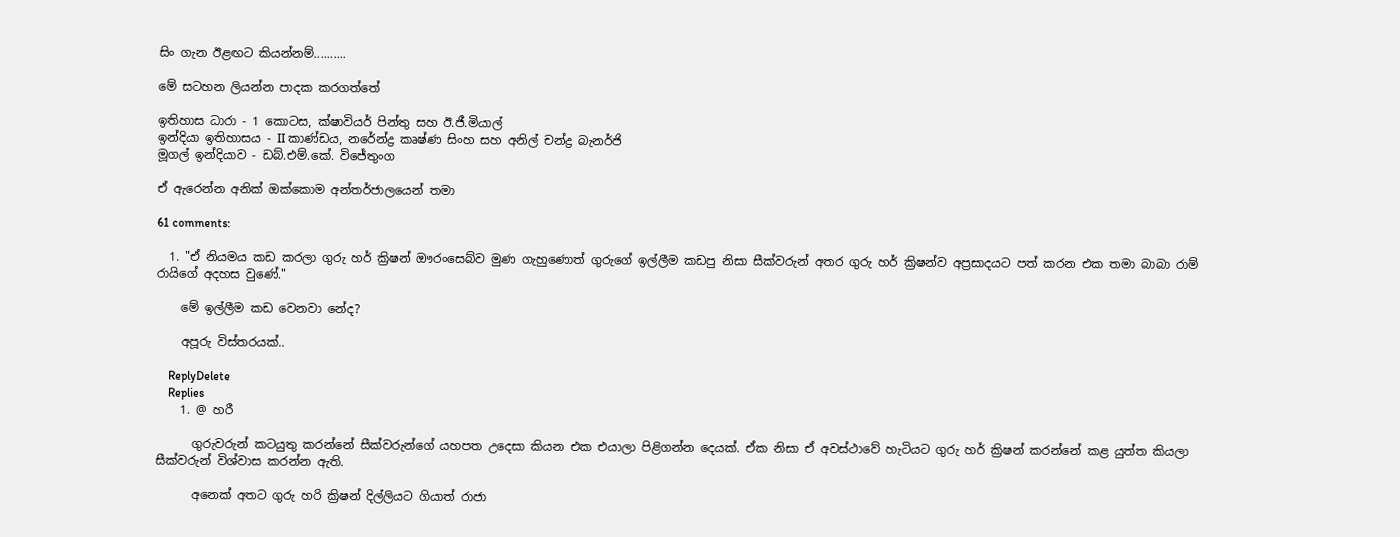සිං ගැන ඊළඟට කියන්නම්..........

මේ සටහන ලියන්න පාදක කරගත්තේ

ඉතිහාස ධාරා - 1 කොටස, ක්ෂාවියර් පින්තු සහ ඊ.ජී.මියාල්
ඉන්දියා ඉතිහාසය - II කාණ්ඩය, නරේන්ද්‍ර කෘෂ්ණ සිංහ සහ අනිල් චන්ද්‍ර බැනර්ජි
මූගල් ඉන්දියාව - ඩබ්.එම්.කේ. විජේතුංග

ඒ ඇරෙන්න අනික් ඔක්කොම අන්තර්ජාලයෙන් තමා

61 comments:

  1. "ඒ නියමය කඩ කරලා ගුරු හර් ක්‍රිෂන් ඖරංසෙබ්ව මුණ ගැහුණොත් ගුරුගේ ඉල්ලීම කඩපු නිසා සීක්වරුන් අතර ගුරු හර් ක්‍රිෂන්ව අප්‍රසාදයට පත් කරන එක තමා බාබා රාම් රායිගේ අදහස වුණේ."

    මේ ඉල්ලීම කඩ වෙනවා නේද?

    අපූරු විස්තරයක්..

    ReplyDelete
    Replies
    1. @ හරී

      ගුරුවරුන් කටයුතු කරන්නේ සීක්වරුන්ගේ යහපත උදෙසා කියන එක එයාලා පිළිගන්න දෙයක්. ඒක නිසා ඒ අවස්ථාවේ හැටියට ගුරු හර් ක්‍රිෂන් කරන්නේ කළ යුත්ත කියලා සීක්වරුන් විශ්වාස කරන්න ඇති.

      අනෙක් අතට ගුරු හරි ක්‍රිෂන් දිල්ලියට ගියාත් රාජා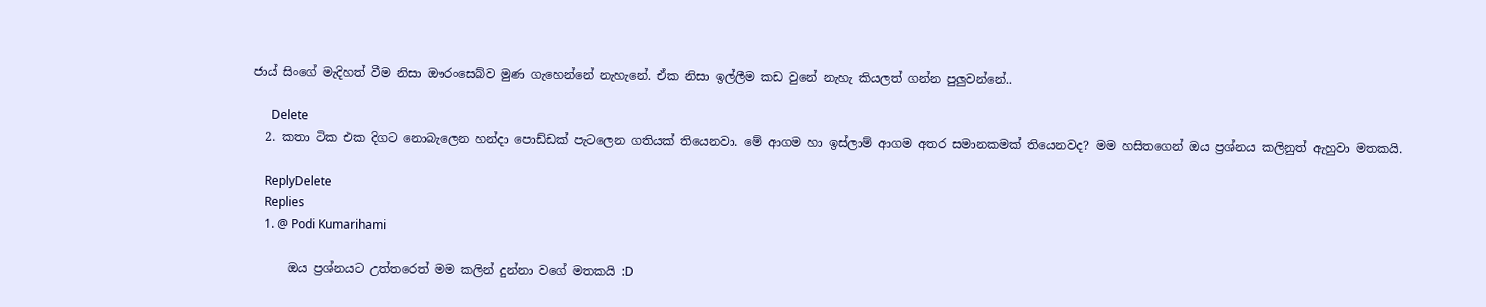ජාය් සිංගේ මැදිහත් වීම නිසා ඖරංසෙබ්ව මුණ ගැහෙන්නේ නැහැනේ. ඒක නිසා ඉල්ලීම කඩ වුනේ නැහැ කියලත් ගන්න පුලුවන්නේ..

      Delete
  2. කතා ටික එක දිගට නොබැලෙන හන්දා පොඩ්ඩක් පැටලෙන ගතියක් තියෙනවා. මේ ආගම හා ඉස්ලාම් ආගම අතර සමානකමක් තියෙනවද? මම හසිතගෙන් ඔය ප්‍රශ්නය කලිනුත් ඇහුවා මතකයි.

    ReplyDelete
    Replies
    1. @ Podi Kumarihami

      ඔය ප්‍රශ්නයට උත්තරෙත් මම කලින් දුන්නා වගේ මතකයි :D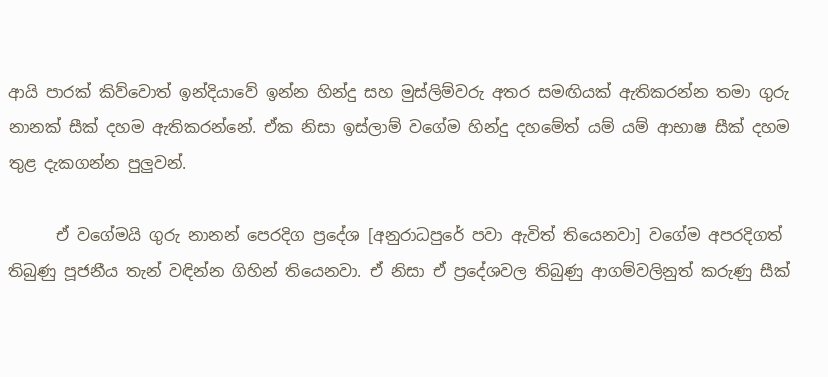ආයි පාරක් කිව්වොත් ඉන්දියාවේ ඉන්න හින්දු සහ මුස්ලිම්වරු අතර සමඟියක් ඇතිකරන්න තමා ගුරු නානක් සීක් දහම ඇතිකරන්නේ. ඒක නිසා ඉස්ලාම් වගේම හින්දු දහමේත් යම් යම් ආභාෂ සීක් දහම තුළ දැකගන්න පුලුවන්.

      ඒ වගේමයි ගුරු නානන් පෙරදිග ප්‍රදේශ [අනුරාධපුරේ පවා ඇවිත් තියෙනවා] වගේම අපරදිගත් තිබුණු පූජනීය තැන් වඳින්න ගිහින් තියෙනවා. ඒ නිසා ඒ ප්‍රදේශවල තිබුණු ආගම්වලිනුත් කරුණු සීක්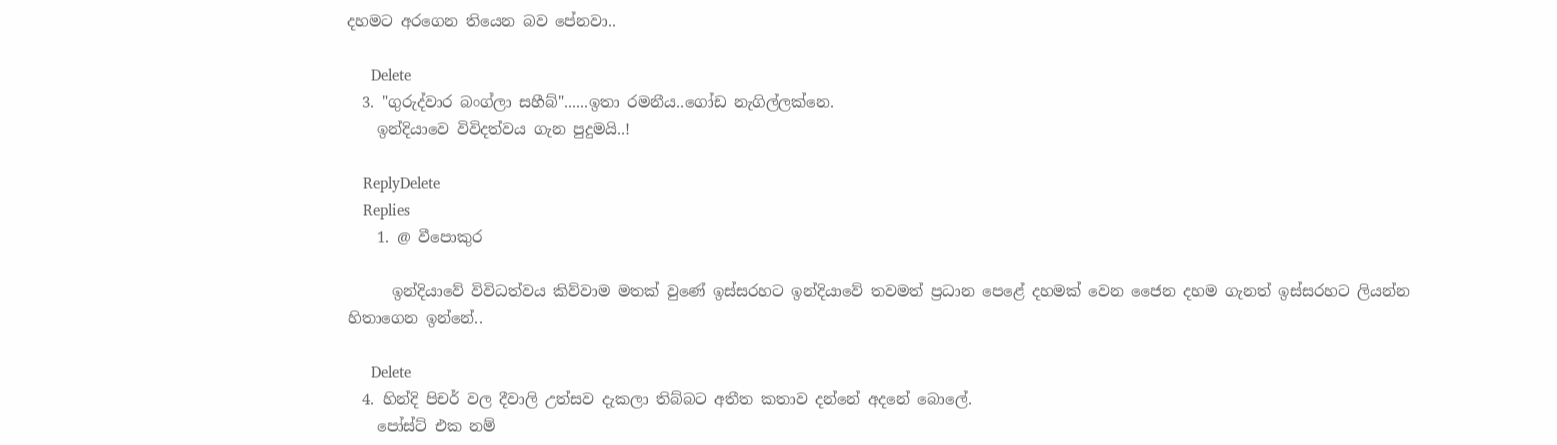දහමට අරගෙන තියෙන බව පේනවා..

      Delete
  3. "ගුරුද්වාර බංග්ලා සහීබ්"......ඉතා රමනීය..ගෝඩ නැගිල්ලක්නෙ.
    ඉන්දියාවෙ විවිදත්වය ගැන පුදුමයි..!

    ReplyDelete
    Replies
    1. @ වීපොකුර

      ඉන්දියාවේ විවිධත්වය කිව්වාම මතක් වුණේ ඉස්සරහට ඉන්දියාවේ තවමත් ප්‍රධාන පෙළේ දහමක් වෙන ජෛන දහම ගැනත් ඉස්සරහට ලියන්න හිතාගෙන ඉන්නේ..

      Delete
  4. හින්දි පිචර් වල දීවාලි උත්සව දැකලා තිබ්බට අතීත කතාව දන්නේ අදනේ බොලේ.
    පෝස්ට් එක නම්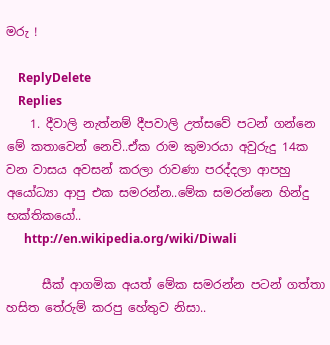මරු !

    ReplyDelete
    Replies
    1. දීවාලි නැත්නම් දීපවාලි උත්සවේ පටන් ගන්නෙ මේ කතාවෙන් නෙවි..ඒක රාම කුමාරයා අවුරුදු 14ක වන වාසය අවසන් කරලා රාවණා පරද්දලා ආපහු අයෝධ්‍යා ආපු එක සමරන්න..මේක සමරන්නෙ හින්දු භක්තිකයෝ..
      http://en.wikipedia.org/wiki/Diwali

      සීක් ආගමික අයත් මේක සමරන්න පටන් ගත්තා හසිත තේරුම් කරපු හේතුව නිසා..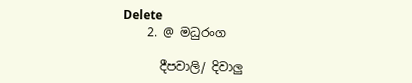Delete
    2. @ මධුරංග

      දීපවාලි/ දිවාලු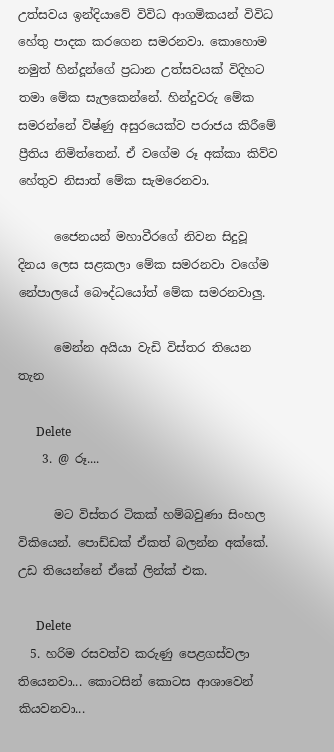උත්සවය ඉන්දියාවේ විවිධ ආගමිකයන් විවිධ හේතු පාදක කරගෙන සමරනවා. කොහොම නමුත් හින්දූන්ගේ ප්‍රධාන උත්සවයක් විදිහට තමා මේක සැලකෙන්නේ. හින්දුවරු මේක සමරන්නේ විෂ්ණු අසුරයෙක්ව පරාජය කිරීමේ ප්‍රීතිය නිමිත්තෙන්. ඒ වගේම රූ අක්කා කිව්ව හේතුව නිසාත් මේක සැමරෙනවා.

      ජෛනයන් මහාවීරගේ නිවන සිදුවූ දිනය ලෙස සළකලා මේක සමරනවා වගේම නේපාලයේ බෞද්ධයෝත් මේක සමරනවාලු.

      මෙන්න අයියා වැඩි විස්තර තියෙන තැන

      Delete
    3. @ රූ....

      මට විස්තර ටිකක් හම්බවුණා සිංහල විකියෙන්. පොඩ්ඩක් ඒකත් බලන්න අක්කේ. උඩ තියෙන්නේ ඒකේ ලින්ක් එක.

      Delete
  5. හරිම රසවත්ව කරුණු පෙළගස්වලා තියෙනවා... කොටසින් කොටස ආශාවෙන් කියවනවා...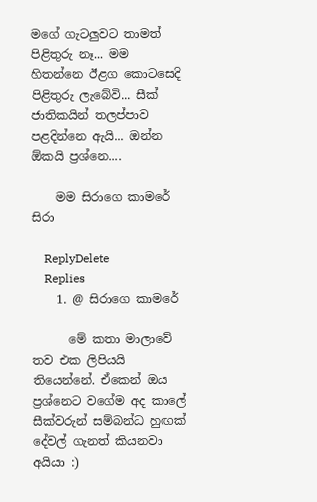මගේ ගැටලුවට තාමත් පිළිතුරු නෑ... මම හිතන්නෙ ඊළග කොටසෙදි පිළිතුරු ලැබේවි... සීක් ජාතිකයින් තලප්පාව පළදින්නෙ ඇයි... ඔන්න ඕකයි ප්‍ර‍ශ්නෙ....

    මම සිරාගෙ කාමරේ සිරා

    ReplyDelete
    Replies
    1. @ සිරාගෙ කාමරේ

      මේ කතා මාලාවේ තව එක ලිපියයි තියෙන්නේ. ඒකෙන් ඔය ප්‍රශ්නෙට වගේම අද කාලේ සීක්වරුන් සම්බන්ධ හුඟක් දේවල් ගැනත් කියනවා අයියා :)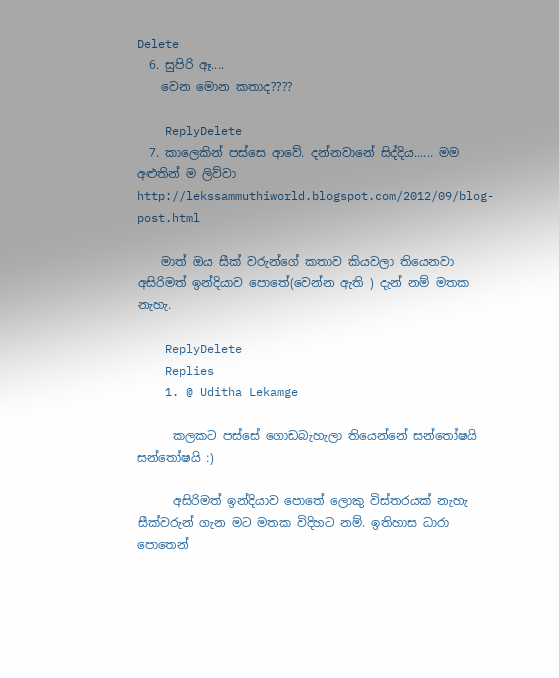Delete
  6. සුපිරි ඈ....
    වෙන මොන කතාද????

    ReplyDelete
  7. කාලෙකින් පස්සෙ ආවේ. දන්නවානේ සිද්දිය...... මම අළුතින් ම ලිව්වා http://lekssammuthiworld.blogspot.com/2012/09/blog-post.html

    මාත් ඔය සීක් වරුන්ගේ කතාව කියවලා තියෙනවා අසිරිමත් ඉන්දියාව පොතේ(වෙන්න ඇති ) දැන් නම් මතක නැහැ.

    ReplyDelete
    Replies
    1. @ Uditha Lekamge

      කලකට පස්සේ ගොඩබැහැලා තියෙන්නේ සන්තෝෂයි සන්තෝෂයි :)

      අසිරිමත් ඉන්දියාව පොතේ ලොකු විස්තරයක් නැහැ සීක්වරුන් ගැන මට මතක විදිහට නම්. ඉතිහාස ධාරා පොතෙන්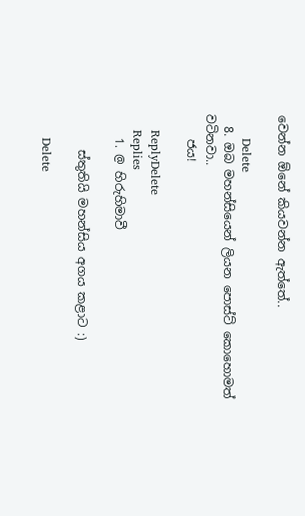වෙන්න ඕනේ කියවන්න ඇත්තේ..

      Delete
  8. ඔබ මහන්සියෙන් ලියන පොස්ට් කොහොමත් වටිනවා..
    ජය!

    ReplyDelete
    Replies
    1. @ හිරුහිමාවී

      ස්තුතියි මහන්සිය අගය කළාට :)

      Delete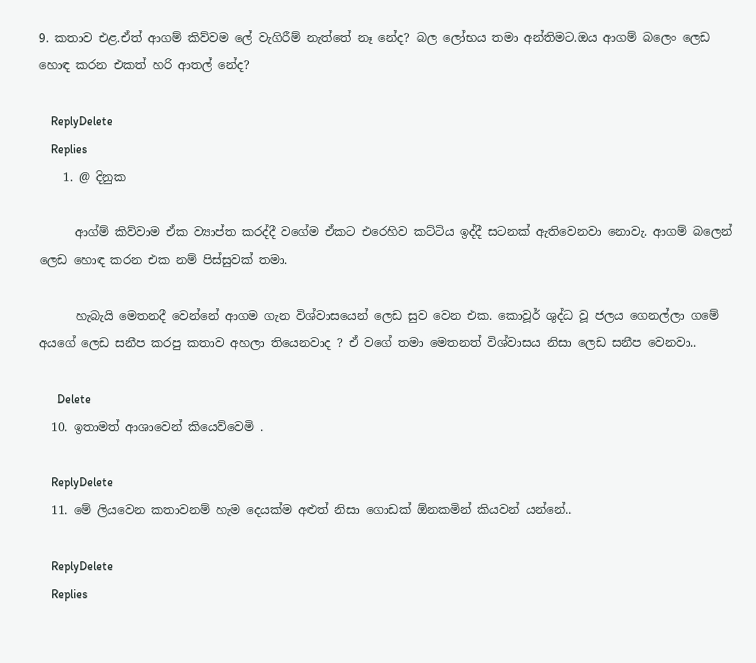9. කතාව එළ.ඒත් ආගම් කිව්වම ලේ වැගිරීම් නැත්තේ නෑ නේද? බල ලෝභය තමා අන්තිමට.ඔය ආගම් බලෙං ලෙඩ හොඳ කරන එකත් හරි ආතල් නේද?

    ReplyDelete
    Replies
    1. @ දිනුක

      ආග්ම් කිව්වාම ඒක ව්‍යාප්ත කරද්දී වගේම ඒකට එරෙහිව කට්ටිය ඉද්දී සටනක් ඇතිවෙනවා නොවැ. ආගම් බලෙන් ලෙඩ හොඳ කරන එක නම් පිස්සුවක් තමා.

      හැබැයි මෙතනදී වෙන්නේ ආගම ගැන විශ්වාසයෙන් ලෙඩ සුව වෙන එක. කොවූර් ශුද්ධ වූ ජලය ගෙනල්ලා ගමේ අයගේ ලෙඩ සනීප කරපු කතාව අහලා තියෙනවාද ? ඒ වගේ තමා මෙතනත් විශ්වාසය නිසා ලෙඩ සනීප වෙනවා..

      Delete
  10. ඉතාමත් ආශාවෙන් කියෙව්වෙමි .

    ReplyDelete
  11. මේ ලියවෙන කතාවනම් හැම දෙයක්ම අළුත් නිසා ගොඩක් ඕනකමින් කියවන් යන්නේ..

    ReplyDelete
    Replies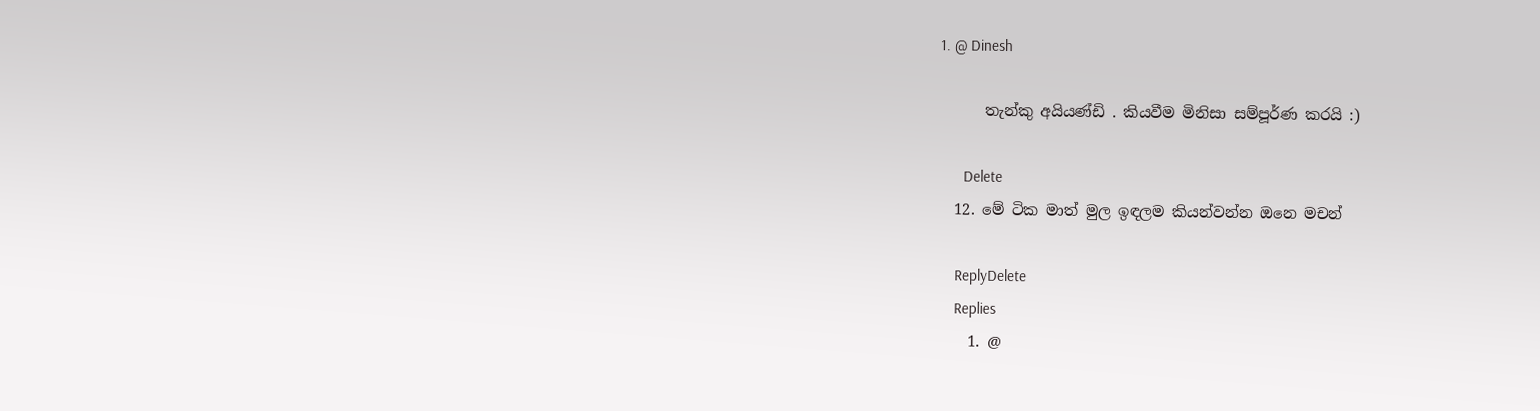1. @ Dinesh

      තැන්කු අයියණ්ඩි . කියවීම මිනිසා සම්පූර්ණ කරයි :)

      Delete
  12. මේ ටික මාත් මුල ඉඳලම කියන්වන්න ඔනෙ මචන්

    ReplyDelete
    Replies
    1. @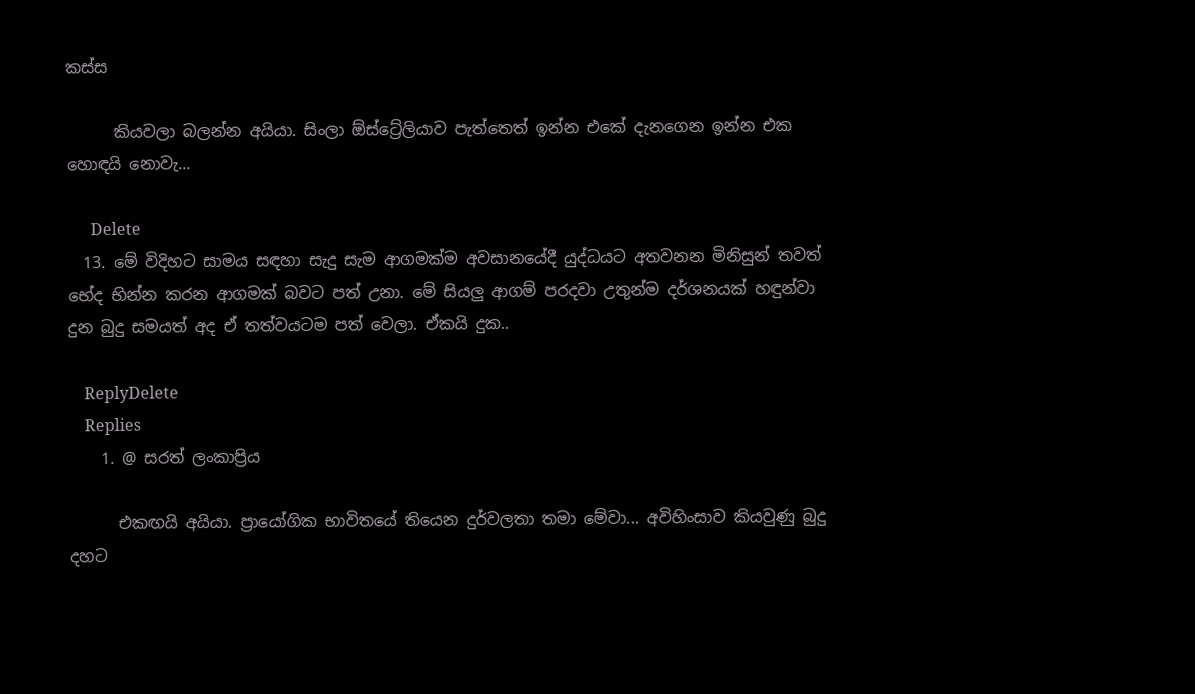කස්ස

      කියවලා බලන්න අයියා. සිංලා ඕස්ට්‍රේලියාව පැත්තෙත් ඉන්න එකේ දැනගෙන ඉන්න එක හොඳයි නොවැ...

      Delete
  13. මේ විදිහට සාමය සඳහා සැදු සැම ආගමක්ම අවසානයේදී යුද්ධයට අතවනන මිනිසුන් තවත් භේද භින්න කරන ආගමක් බවට පත් උනා. මේ සියලු ආගම් පරදවා උතුන්ම දර්ශනයක් හඳුන්වා දුන බුදු සමයත් අද ඒ තත්වයටම පත් වෙලා. ඒකයි දුක..

    ReplyDelete
    Replies
    1. @ සරත් ලංකාප්‍රිය

      එකඟයි අයියා. ප්‍රායෝගික භාවිතයේ තියෙන දුර්වලතා තමා මේවා... අවිහිංසාව කියවුණු බුදු දහට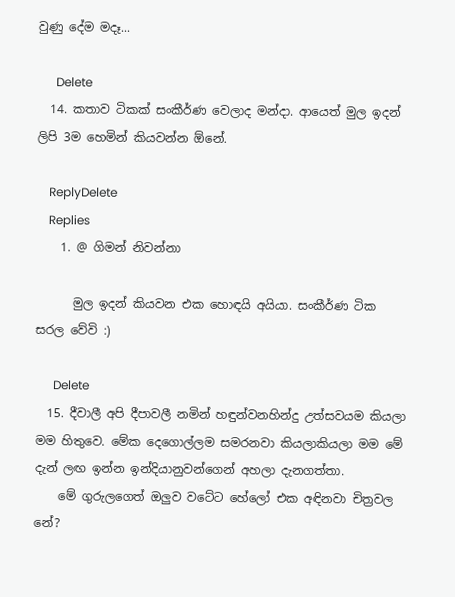වුණු දේම මදෑ...

      Delete
  14. කතාව ටිකක් සංකීර්ණ වෙලාද මන්දා. ආයෙත් මුල ඉදන් ලිපි 3ම හෙමින් කියවන්න ඕනේ.

    ReplyDelete
    Replies
    1. @ ගිමන් නිවන්නා

      මුල ඉදන් කියවන එක හොඳයි අයියා. සංකීර්ණ ටික සරල වේවි :)

      Delete
  15. දීවාලී අපි දීපාවලී නමින් හඳුන්වනහින්දු උත්සවයම කියලා මම හිතුවෙ. මේක දෙගොල්ලම සමරනවා කියලාකියලා මම මේ දැන් ලඟ ඉන්න ඉන්දියානුවන්ගෙන් අහලා දැනගත්තා.
    මේ ගුරුලගෙත් ඔලුව වටේට හේලෝ එක අඳිනවා චිත්‍රවල නේ?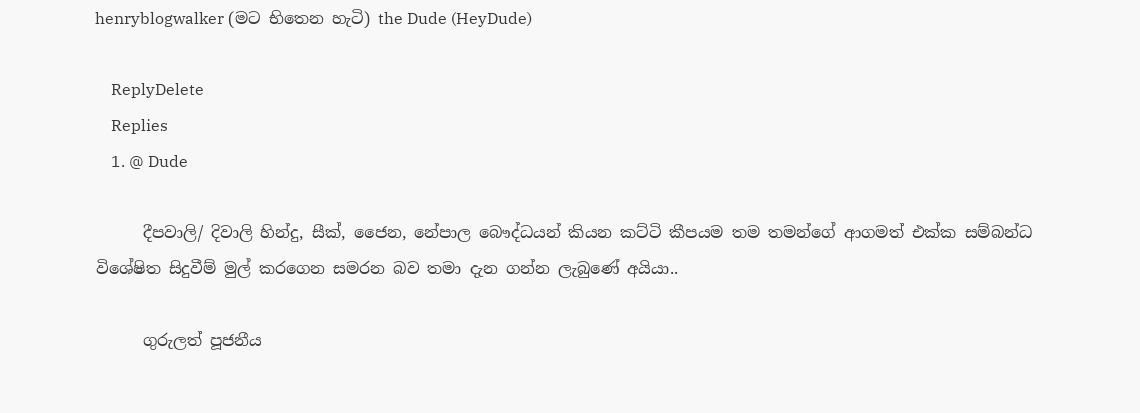henryblogwalker (මට භිතෙන හැටි) the Dude (HeyDude)

    ReplyDelete
    Replies
    1. @ Dude

      දීපවාලි/ දිවාලි හින්දු, සීක්, ජෛන, නේපාල බෞද්ධයන් කියන කට්ටි කීපයම තම තමන්ගේ ආගමත් එක්ක සම්බන්ධ විශේෂිත සිදුවීම් මුල් කරගෙන සමරන බව තමා දැන ගන්න ලැබුණේ අයියා..

      ගුරුලත් පූජනීය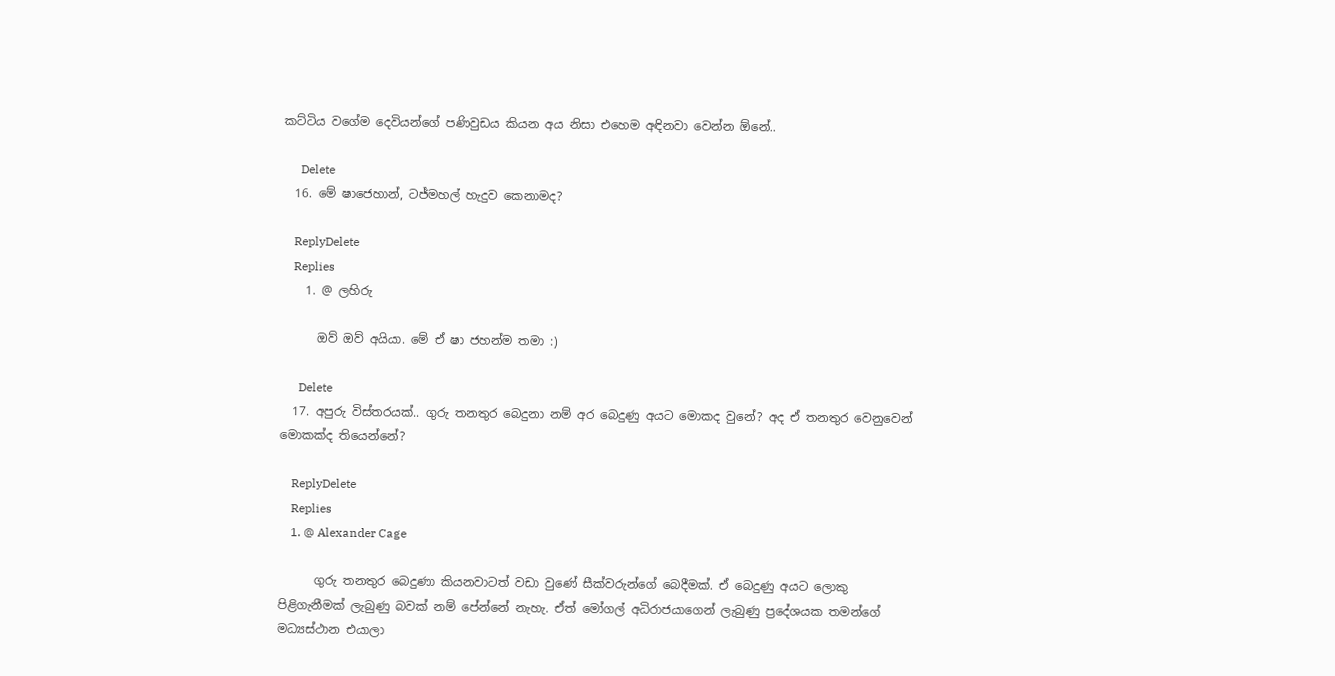කට්ටිය වගේම දෙවියන්ගේ පණිවුඩය කියන අය නිසා එහෙම අඳිනවා වෙන්න ඕනේ..

      Delete
  16. මේ ෂාජෙහාන්, ටජ්මහල් හැදුව කෙනාමද?

    ReplyDelete
    Replies
    1. @ ලහිරු

      ඔව් ඔව් අයියා. මේ ඒ ෂා ජහන්ම තමා :)

      Delete
  17. අපුරු විස්තරයක්.. ගුරු තනතුර බෙදුනා නම් අර බෙදුණු අයට මොකද වුනේ? අද ඒ තනතුර වෙනුවෙන් මොකක්ද තියෙන්නේ?

    ReplyDelete
    Replies
    1. @ Alexander Cage

      ගුරු තනතුර බෙදුණා කියනවාටත් වඩා වුණේ සීක්වරුන්ගේ බෙදීමක්. ඒ බෙදුණු අයට ලොකු පිළිගැනීමක් ලැබුණු බවක් නම් පේන්නේ නැහැ. ඒත් මෝගල් අධිරාජයාගෙන් ලැබුණු ප්‍රදේශයක තමන්ගේ මධ්‍යස්ථාන එයාලා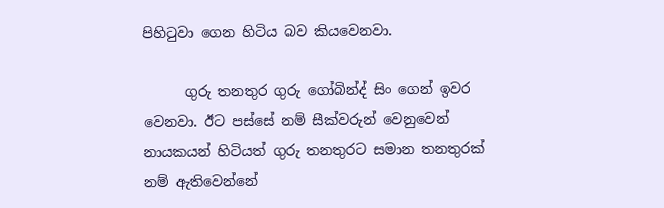පිහිටුවා ගෙන හිටිය බව කියවෙනවා.

      ගුරු තනතුර ගුරු ගෝබින්ද් සිං ගෙන් ඉවර වෙනවා. ඊට පස්සේ නම් සීක්වරුන් වෙනුවෙන් නායකයන් හිටියත් ගුරු තනතුරට සමාන තනතුරක් නම් ඇතිවෙන්නේ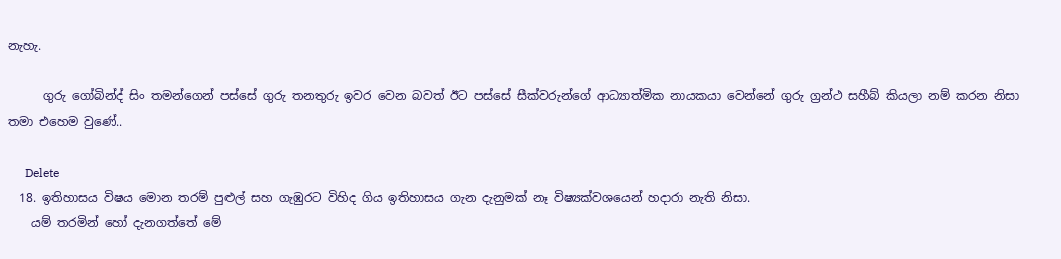නැහැ.

      ගුරු ගෝබින්ද් සිං තමන්ගෙන් පස්සේ ගුරු තනතුරු ඉවර වෙන බවත් ඊට පස්සේ සීක්වරුන්ගේ ආධ්‍යාත්මික නායකයා වෙන්නේ ගුරු ග්‍රන්ථ සහීබ් කියලා නම් කරන නිසා තමා එහෙම වුණේ..

      Delete
  18. ඉතිහාසය විෂය මොන තරම් පුළුල් සහ ගැඹුරට විහිද ගිය ඉතිහාසය ගැන දැනුමක් නෑ විෂ්‍යක්වශයෙන් හදාරා නැති නිසා.
    යම් තරමින් හෝ දැනගත්තේ මේ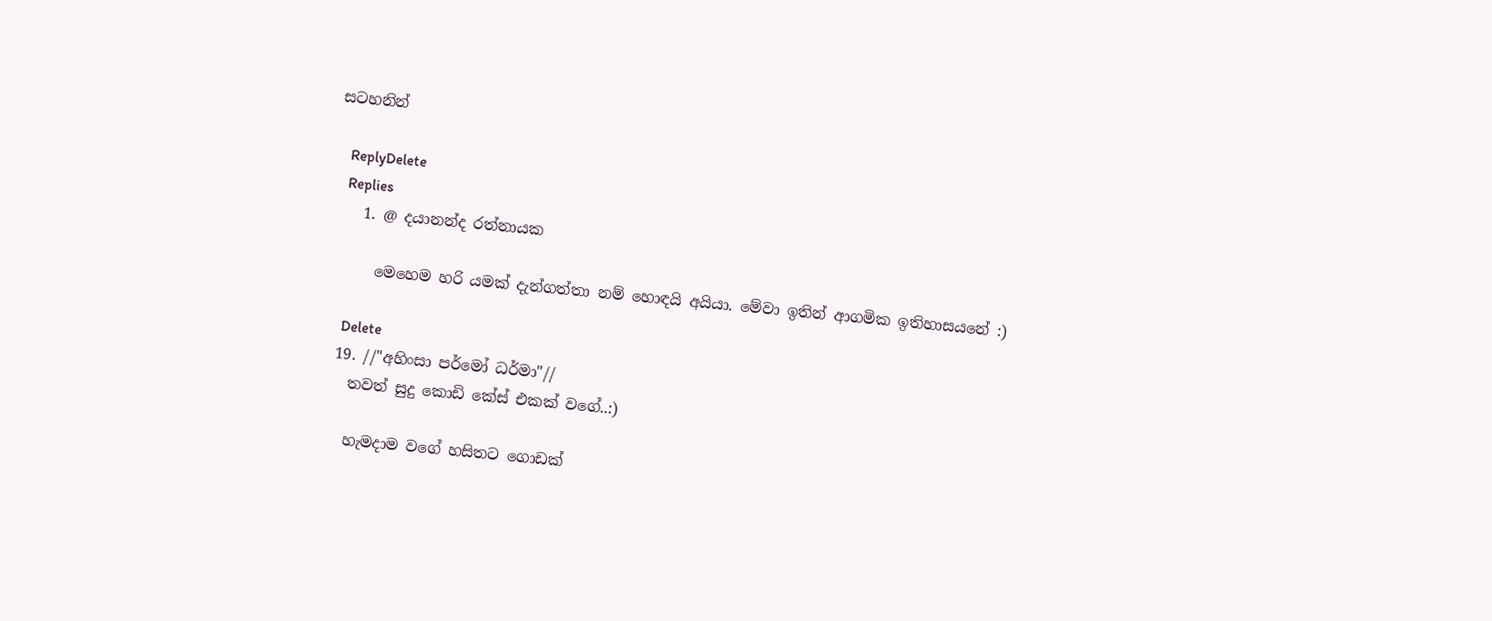සටහනින්

    ReplyDelete
    Replies
    1. @ දයානන්ද රත්නායක

      මෙහෙම හරි යමක් දැන්ගත්තා නම් හොඳයි අයියා. මේවා ඉතින් ආගමික ඉතිහාසයනේ :)

      Delete
  19. //"අහිංසා පර්මෝ ධර්මා"//
    තවත් සුදු කොඩි කේස් එකක් වගේ..:)

    හැමදාම වගේ හසිතට ගොඩක්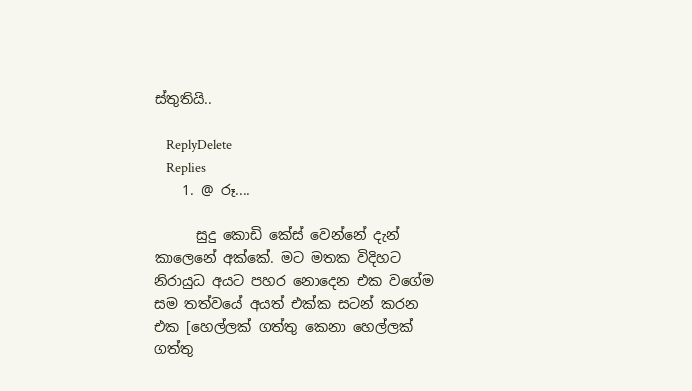ස්තුතියි..

    ReplyDelete
    Replies
    1. @ රූ....

      සුදු කොඩි කේස් වෙන්නේ දැන් කාලෙනේ අක්කේ. මට මතක විදිහට නිරායුධ අයට පහර නොදෙන එක වගේම සම තත්වයේ අයත් එක්ක සටන් කරන එක [හෙල්ලක් ගත්තු කෙනා හෙල්ලක් ගත්තු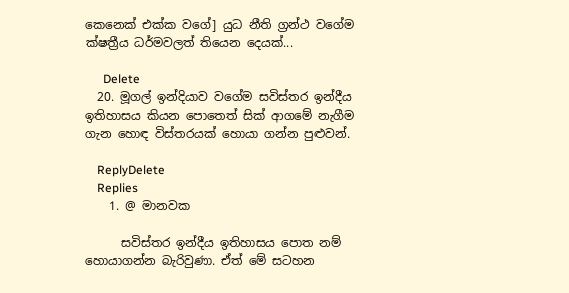කෙනෙක් එක්ක වගේ] යුධ නීති ග්‍රන්ථ වගේම ක්ෂත්‍රීය ධර්මවලත් තියෙන දෙයක්...

      Delete
  20. මූගල් ඉන්දියාව වගේම සවිස්තර ඉන්දීය ඉතිහාසය කියන පොතෙත් සික් ආගමේ නැගීම ගැන හොඳ විස්තරයක් හොයා ගන්න පුළුවන්.

    ReplyDelete
    Replies
    1. @ මානවක

      සවිස්තර ඉන්දීය ඉතිහාසය පොත නම් හොයාගන්න බැරිවුණා. ඒත් මේ සටහන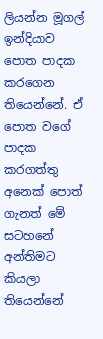ලියන්න මූගල් ඉන්දියාව පොත පාදක කරගෙන තියෙන්නේ. ඒ පොත වගේ පාදක කරගත්තු අනෙක් පොත් ගැනත් මේ සටහනේ අන්තිමට කියලා තියෙන්නේ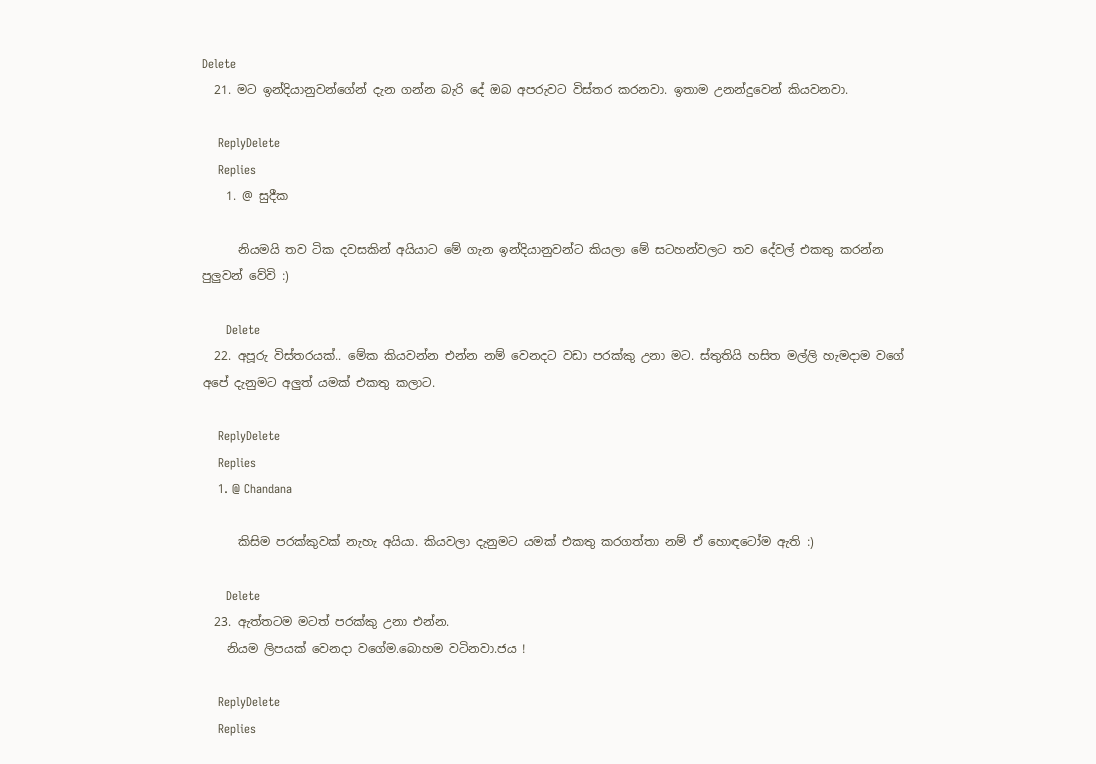Delete
  21. මට ඉන්දියානුවන්ගේන් දැන ගන්න බැරි දේ ඔබ අපරුවට විස්තර කරනවා. ඉතාම උනන්දුවෙන් කියවනවා.

    ReplyDelete
    Replies
    1. @ සුදීක

      නියමයි තව ටික දවසකින් අයියාට මේ ගැන ඉන්දියානුවන්ට කියලා මේ සටහන්වලට තව දේවල් එකතු කරන්න පුලුවන් වේවි :)

      Delete
  22. අපූරු විස්තරයක්.. මේක කියවන්න එන්න නම් වෙනදට වඩා පරක්කු උනා මට. ස්තුතියි හසිත මල්ලි හැමදාම වගේ අපේ දැනුමට අලුත් යමක් එකතු කලාට.

    ReplyDelete
    Replies
    1. @ Chandana

      කිසිම පරක්කුවක් නැහැ අයියා. කියවලා දැනුමට යමක් එකතු කරගත්තා නම් ඒ හොඳටෝම ඇති :)

      Delete
  23. ඇත්තටම මටත් පරක්කු උනා එන්න.
    නියම ලිපයක් වෙනදා වගේම.බොහම වටිනවා.ජය !

    ReplyDelete
    Replies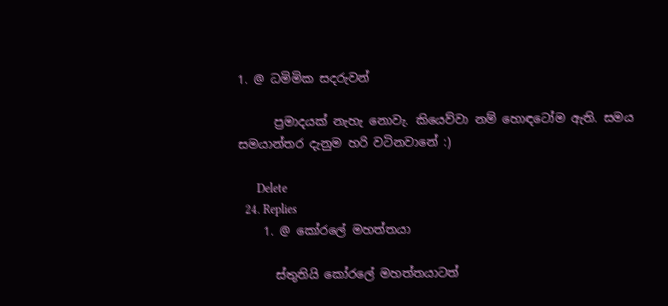1. @ ධමිමික ස‍‍දරුවන්

      ප්‍රමාදයක් නැහැ නොවැ. කියෙව්වා නම් හොඳටෝම ඇති. සමය සමයාන්තර දැනුම හරි වටිනවානේ :)

      Delete
  24. Replies
    1. @ කෝරලේ මහත්තයා

      ස්තුතියි කෝරලේ මහත්තයාටත්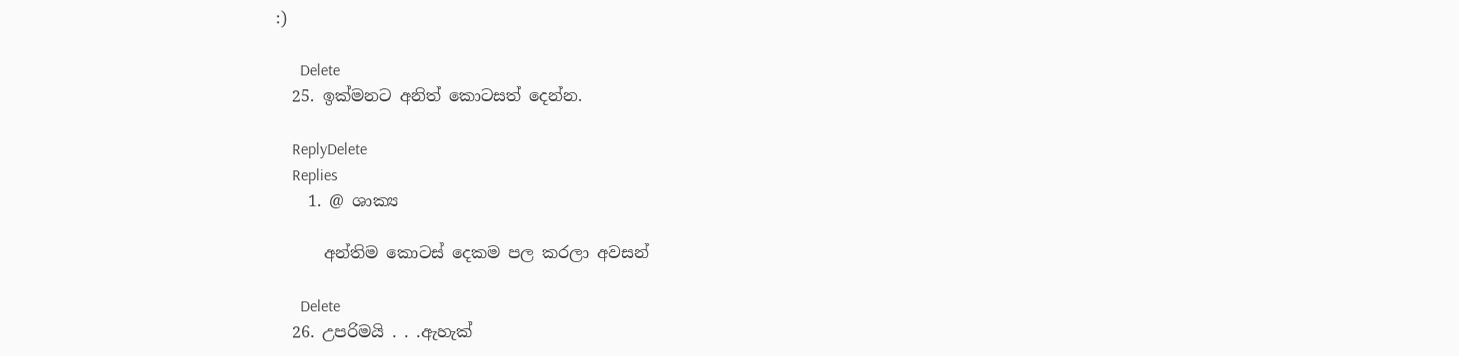:)

      Delete
  25. ඉක්මනට අනිත් කොටසත් දෙන්න.

    ReplyDelete
    Replies
    1. @ ශාක්‍ය

      අන්තිම කොටස් දෙකම පල කරලා අවසන්

      Delete
  26. උපරිමයි . . .ඇහැක්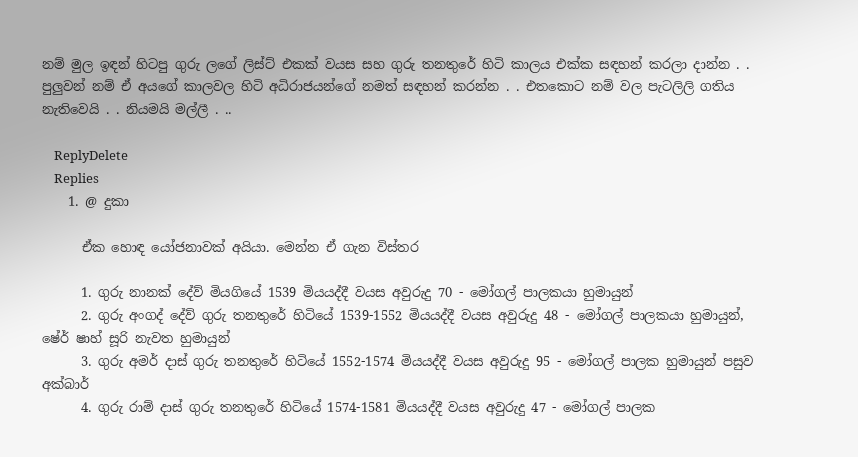නම් මුල ඉඳන් හිටපු ගුරු ලගේ ලිස්ට් එකක් වයස සහ ගුරු තනතුරේ හිටි කාලය එක්ක සඳහන් කරලා දාන්න . . පුලුවන් නම් ඒ අයගේ කාලවල හිටි අධිරාජයන්ගේ නමත් සඳහන් කරන්න . . එතකොට නම් වල පැටලිලි ගතිය නැතිවෙයි . . නියමයි මල්ලී . ..

    ReplyDelete
    Replies
    1. @ දුකා

      ඒක හොඳ යෝජනාවක් අයියා. මෙන්න ඒ ගැන විස්තර

      1. ගුරු නානක් දේව් මියගියේ 1539 මියයද්දී වයස අවුරුදු 70 - මෝගල් පාලකයා හුමායුන්
      2. ගුරු අංගද් දේව් ගුරු තනතුරේ හිටියේ 1539-1552 මියයද්දී වයස අවුරුදු 48 - මෝගල් පාලකයා හුමායුන්, ෂේර් ෂාහ් සූරි නැවත හුමායුන්
      3. ගුරු අමර් දාස් ගුරු තනතුරේ හිටියේ 1552-1574 මියයද්දී වයස අවුරුදු 95 - මෝගල් පාලක හුමායුන් පසුව අක්බාර්
      4. ගුරු රාම් දාස් ගුරු තනතුරේ හිටියේ 1574-1581 මියයද්දී වයස අවුරුදු 47 - මෝගල් පාලක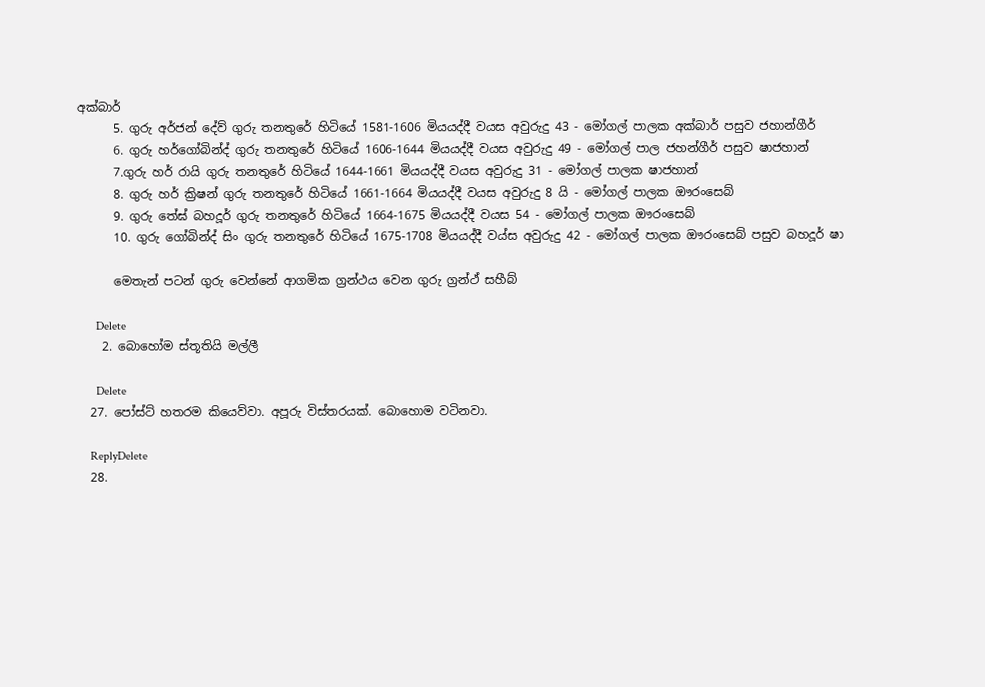අක්බාර්
      5. ගුරු අර්ජන් දේව් ගුරු තනතුරේ හිටියේ 1581-1606 මියයද්දී වයස අවුරුදු 43 - මෝගල් පාලක අක්බාර් පසුව ජහාන්ගීර්
      6. ගුරු හර්ගෝබින්ද් ගුරු තනතුරේ හිටියේ 1606-1644 මියයද්දී වයස අවුරුදු 49 - මෝගල් පාල ජහන්ගීර් පසුව ෂාජහාන්
      7.ගුරු හර් රායි ගුරු තනතුරේ හිටියේ 1644-1661 මියයද්දී වයස අවුරුදු 31 - මෝගල් පාලක ෂාජහාන්
      8. ගුරු හර් ක්‍රිෂන් ගුරු තනතුරේ හිටියේ 1661-1664 මියයද්දී වයස අවුරුදු 8 යි - මෝගල් පාලක ඖරංසෙබ්
      9. ගුරු තේඝ් බහදූර් ගුරු තනතුරේ හිටියේ 1664-1675 මියයද්දී වයස 54 - මෝගල් පාලක ඖරංසෙබ්
      10. ගුරු ගෝබින්ද් සිං ගුරු තනතුරේ හිටියේ 1675-1708 මියයද්දී වය්ස අවුරුදු 42 - මෝගල් පාලක ඖරංසෙබ් පසුව බහදූර් ෂා

      මෙතැන් පටන් ගුරු වෙන්නේ ආගමික ග්‍රන්ථය වෙන ගුරු ග්‍රන්ථ් සහීබ්

      Delete
    2. බොහෝම ස්තූතියි මල්ලී

      Delete
  27. පෝස්ට් හතරම කියෙව්වා. අපූරු විස්තරයක්. බොහොම වටිනවා.

    ReplyDelete
  28.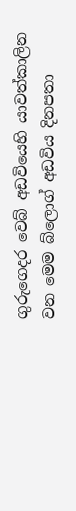ගුරුගෙදර වෙබ් අඩවියෙහි යාවත්කාලින වන මෙම බ්ලොග් අඩවිය දිනපතා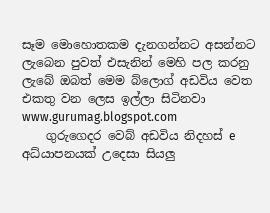සෑම මොහොතකම දැනගන්නට අසන්නට ලැබෙන පුවත් එසැනින් මෙහි පල කරනු ලැබේ ඔබත් මෙම බ්ලොග් අඩවිය වෙත එකතු වන ලෙස ඉල්ලා සිටිනවා www.gurumag.blogspot.com
    ගුරුගෙදර වෙබ් අඩවිය නිදහස් e අධ්යාපනයක් උදෙසා සියලු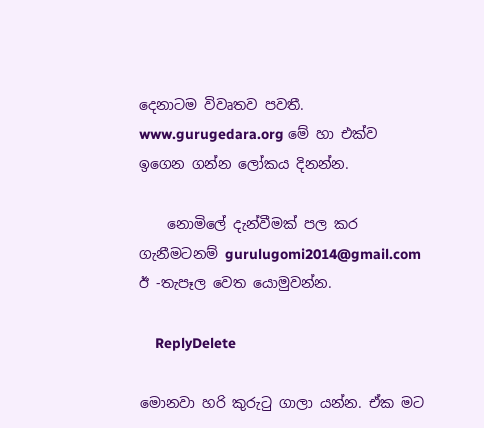දෙනාටම විවෘතව පවතී. www.gurugedara.org මේ හා එක්ව ඉගෙන ගන්න ලෝකය දිනන්න.

    නොමිලේ දැන්වීමක් පල කර ගැනීමටනම් gurulugomi2014@gmail.com ඊ -තැපෑල වෙත යොමුවන්න.

    ReplyDelete

මොනවා හරි කුරුටු ගාලා යන්න. ඒක මට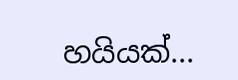හයියක්...